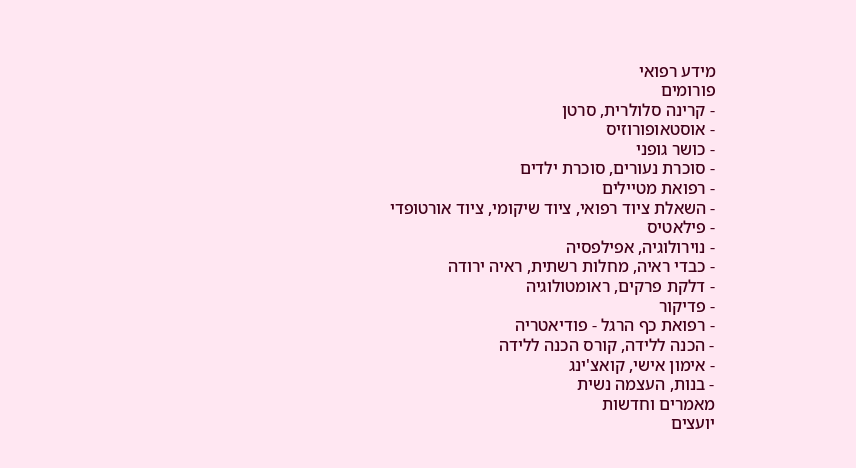מידע רפואי
פורומים
- קרינה סלולרית, סרטן
- אוסטאופורוזיס
- כושר גופני
- סוכרת נעורים, סוכרת ילדים
- רפואת מטיילים
- השאלת ציוד רפואי, ציוד שיקומי, ציוד אורטופדי
- פילאטיס
- נוירולוגיה, אפילפסיה
- כבדי ראיה, מחלות רשתית, ראיה ירודה
- דלקת פרקים, ראומטולוגיה
- פדיקור
- רפואת כף הרגל - פודיאטריה
- הכנה ללידה, קורס הכנה ללידה
- אימון אישי, קואצ'ינג
- בנות, העצמה נשית
מאמרים וחדשות
יועצים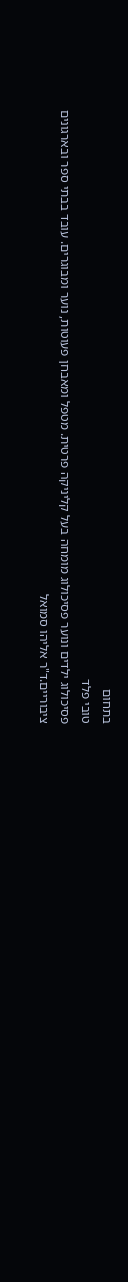בתחום
טובי פלד
פסיכולוג ילדים ונוער פסיכולוג מומחה בעל קליניקה פרטית. מטפל ומאבחן פעוטות, נוער ומבוגרים. עובד בבתי ספר ובארגונים ציבוריים.ד"ר אליהו סמואל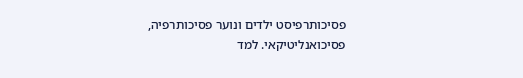פסיכותרפיסט ילדים ונוער פסיכותרפיה, פסיכואנליטיקאי. למד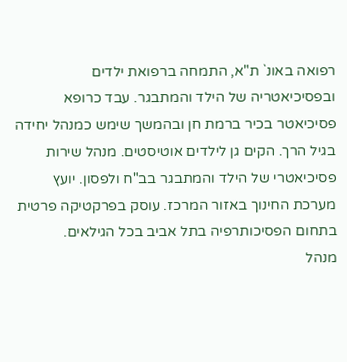רפואה באונ` ת"א, התמחה ברפואת ילדים ובפסיכיאטריה של הילד והמתבגר. עבד כרופא פסיכיאטר בכיר ברמת חן ובהמשך שימש כמנהל יחידה בגיל הרך. הקים גן לילדים אוטיסטים. מנהל שירות פסיכיאטרי של הילד והמתבגר בב"ח ולפסון. יועץ מערכת החינוך באזור המרכז. עוסק בפרקטיקה פרטית בתחום הפסיכותרפיה בתל אביב בכל הגילאים.
מנהל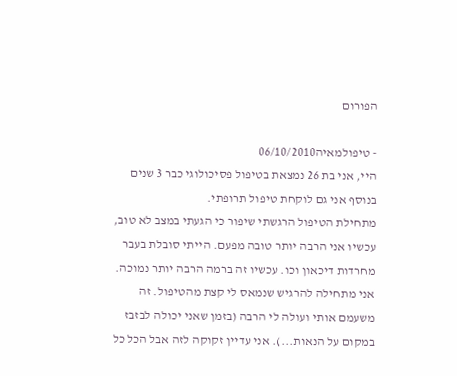הפורום

- טיפולמאיה06/10/2010
היי, אני בת 26 נמצאת בטיפול פסיכולוגי כבר 3 שנים בנוסף אני גם לוקחת טיפול תרופתי.
מתחילת הטיפול הרגשתי שיפור כי הגעתי במצב לא טוב, עכשיו אני הרבה יותר טובה מפעם. הייתי סובלת בעבר מחרדות דיכאון וכו. עכשיו זה ברמה הרבה יותר נמוכה.
אני מתחילה להרגיש שנמאס לי קצת מהטיפול. זה משעמם אותי ועולה לי הרבה (בזמן שאני יכולה לבזבז במקום על הנאות...). אני עדיין זקוקה לזה אבל הכל כל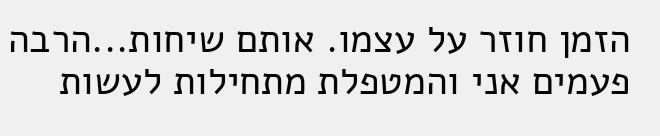הזמן חוזר על עצמו. אותם שיחות...הרבה פעמים אני והמטפלת מתחילות לעשות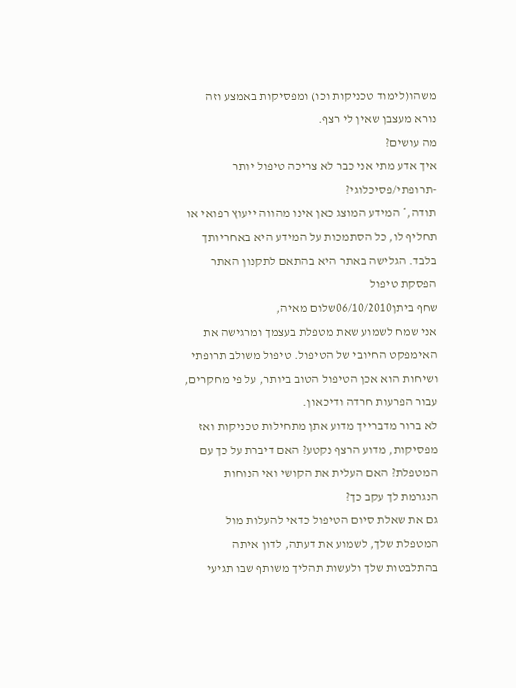משהו(לימוד טכניקות וכו) ומפסיקות באמצע וזה נורא מעצבן שאין לי רצף.
מה עושים?
איך אדע מתי אני כבר לא צריכה טיפול יותר -תרופתי/פסיכלוגי?
תודה,* המידע המוצג כאן אינו מהווה ייעוץ רפואי או תחליף לו, כל הסתמכות על המידע היא באחריותך בלבד. הגלישה באתר היא בהתאם לתקנון האתר הפסקת טיפול
שחף ביתן06/10/2010שלום מאיה,
אני שמח לשמוע שאת מטפלת בעצמך ומרגישה את האימפקט החיובי של הטיפול. טיפול משולב תרופתי ושיחות הוא אכן הטיפול הטוב ביותר, על פי מחקרים, עבור הפרעות חרדה ודיכאון.
לא ברור מדברייך מדוע אתן מתחילות טכניקות ואז מפסיקות, מדוע הרצף נקטע? האם דיברת על כך עם המטפלת? האם העלית את הקושי ואי הנוחות הנגרמת לך עקב כך?
גם את שאלת סיום הטיפול כדאי להעלות מול המטפלת שלך, לשמוע את דעתה, לדון איתה בהתלבטות שלך ולעשות תהליך משותף שבו תגיעי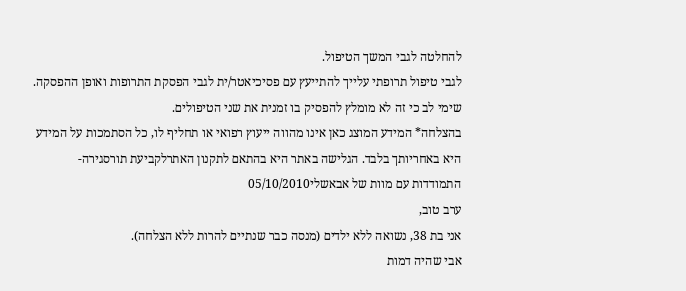להחלטה לגבי המשך הטיפול.
לגבי טיפול תרופתי עלייך להתייעץ עם פסיכיאטר/ית לגבי הפסקת התרופות ואופן ההפסקה.
שימי לב כי זה לא מומלץ להפסיק בו זמנית את שני הטיפולים.
בהצלחה* המידע המוצג כאן אינו מהווה ייעוץ רפואי או תחליף לו, כל הסתמכות על המידע היא באחריותך בלבד. הגלישה באתר היא בהתאם לתקנון האתרלקביעת תורסגירה- התמודדות עם מוות של אבאשלי05/10/2010
ערב טוב,
אני בת 38, נשואה ללא ילדים (מנסה כבר שנתיים להרות ללא הצלחה).
אבי שהיה דמות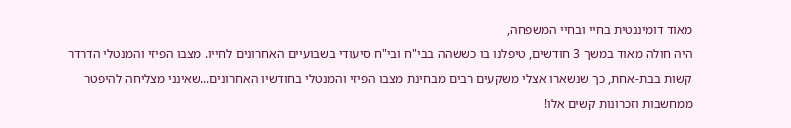מאוד דומיננטית בחיי ובחיי המשפחה,
היה חולה מאוד במשך 3 חודשים, טיפלנו בו כששהה בבי"ח ובי"ח סיעודי בשבועיים האחרונים לחייו. מצבו הפיזי והמנטלי הדרדר קשות בבת-אחת, כך שנשארו אצלי משקעים רבים מבחינת מצבו הפיזי והמנטלי בחודשיו האחרונים...שאינני מצליחה להיפטר ממחשבות וזכרונות קשים אלו!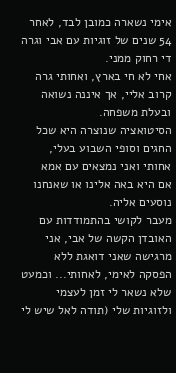אימי נשארה כמובן לבד, לאחר 54 שנים של זוגיות עם אבי וגרה די רחוק ממני.
אחי לא חי בארץ, ואחותי גרה קרוב אליי, אך איננה נשואה ובעלת משפחה.
הסיטואציה שנוצרה היא שכל החגים וסופי השבוע בעלי, אחותי ואני נמצאים עם אמא
אם היא באה אלינו או שאנחנו נוסעים אליה.
מעבר לקושי בהתמודדות עם האובדן הקשה של אבי, אני מרגישה שאני דואגת ללא הפסקה לאימי, לאחותי... וכמעט שלא נשאר לי זמן לעצמי ולזוגיות שלי (תודה לאל שיש לי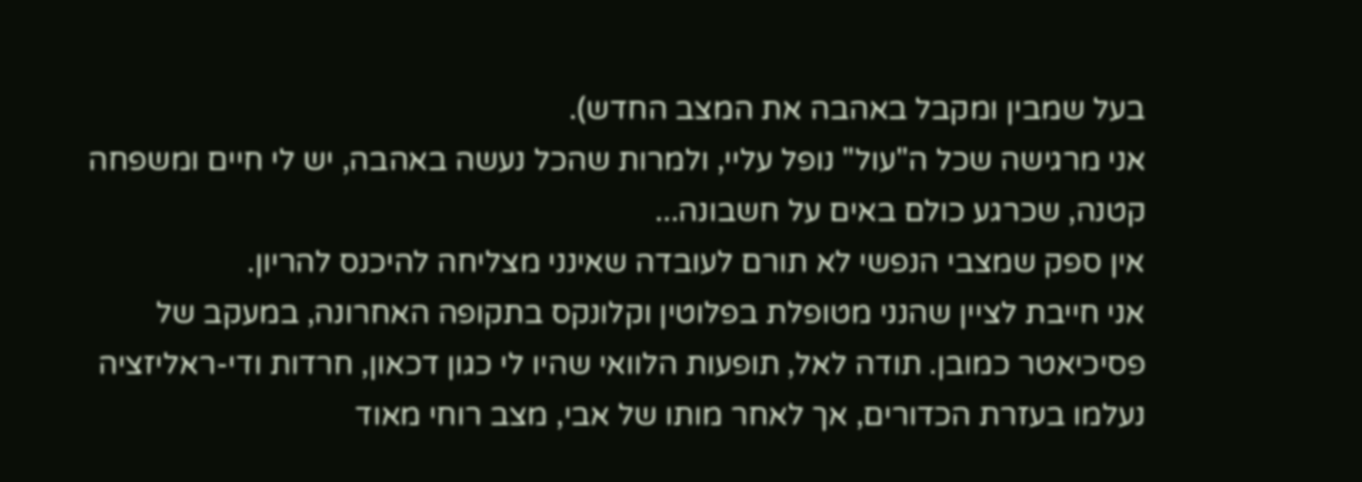בעל שמבין ומקבל באהבה את המצב החדש).
אני מרגישה שכל ה"עול" נופל עליי, ולמרות שהכל נעשה באהבה, יש לי חיים ומשפחה קטנה, שכרגע כולם באים על חשבונה...
אין ספק שמצבי הנפשי לא תורם לעובדה שאינני מצליחה להיכנס להריון.
אני חייבת לציין שהנני מטופלת בפלוטין וקלונקס בתקופה האחרונה, במעקב של פסיכיאטר כמובן. תודה לאל, תופעות הלוואי שהיו לי כגון דכאון, חרדות ודי-ראליזציה נעלמו בעזרת הכדורים, אך לאחר מותו של אבי, מצב רוחי מאוד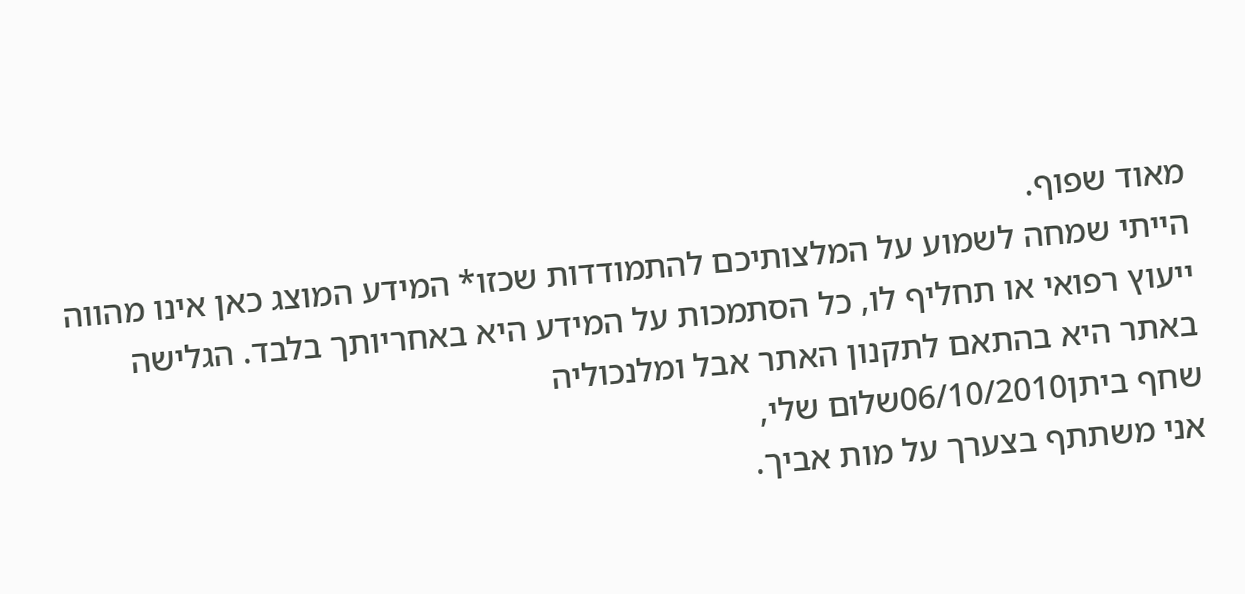מאוד שפוף.
הייתי שמחה לשמוע על המלצותיכם להתמודדות שכזו* המידע המוצג כאן אינו מהווה ייעוץ רפואי או תחליף לו, כל הסתמכות על המידע היא באחריותך בלבד. הגלישה באתר היא בהתאם לתקנון האתר אבל ומלנכוליה
שחף ביתן06/10/2010שלום שלי,
אני משתתף בצערך על מות אביך.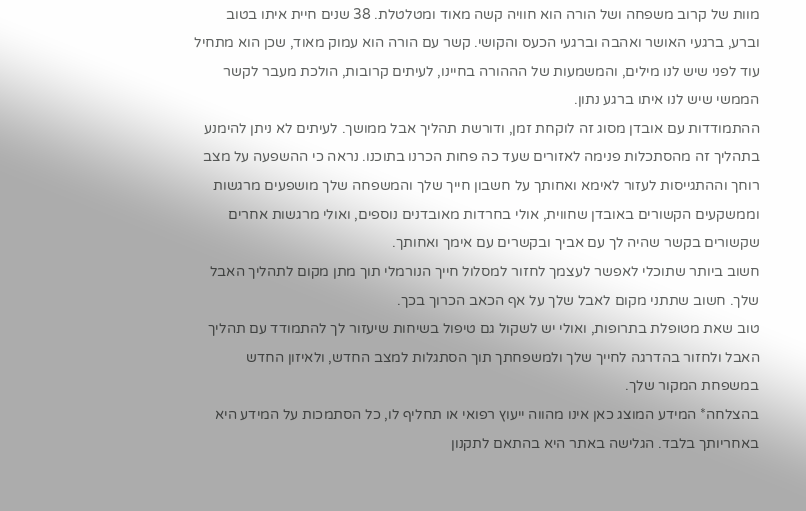מוות של קרוב משפחה ושל הורה הוא חוויה קשה מאוד ומטלטלת. 38 שנים חיית איתו בטוב וברע, ברגעי האושר ואהבה וברגעי הכעס והקושי. קשר עם הורה הוא עמוק מאוד, שכן הוא מתחיל עוד לפני שיש לנו מילים, והמשמעות של הההורה בחיינו, לעיתים קרובות, הולכת מעבר לקשר הממשי שיש לנו איתו ברגע נתון.
ההתמודדות עם אובדן מסוג זה לוקחת זמן, ודורשת תהליך אבל ממושך. לעיתים לא ניתן להימנע בתהליך זה מהסתכלות פנימה לאזורים שעד כה פחות הכרנו בתוכנו. נראה כי ההשפעה על מצב רוחך וההתגייסות לעזור לאימא ואחותך על חשבון חייך שלך והמשפחה שלך מושפעים מרגשות וממשקעים הקשורים באובדן שחווית, אולי בחרדות מאובדנים נוספים, ואולי מרגשות אחרים שקשורים בקשר שהיה לך עם אביך ובקשרים עם אימך ואחותך.
חשוב ביותר שתוכלי לאפשר לעצמך לחזור למסלול חייך הנורמלי תוך מתן מקום לתהליך האבל שלך. חשוב שתתני מקום לאבל שלך על אף הכאב הכרוך בכך.
טוב שאת מטופלת בתרופות, ואולי יש לשקול גם טיפול בשיחות שיעזור לך להתמודד עם תהליך האבל ולחזור בהדרגה לחייך שלך ולמשפחתך תוך הסתגלות למצב החדש, ולאיזון החדש במשפחת המקור שלך.
בהצלחה* המידע המוצג כאן אינו מהווה ייעוץ רפואי או תחליף לו, כל הסתמכות על המידע היא באחריותך בלבד. הגלישה באתר היא בהתאם לתקנון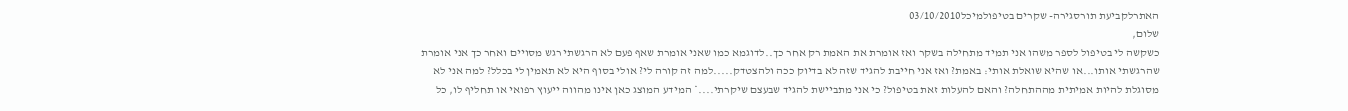האתרלקביעת תורסגירה- שקרים בטיפולמיכל03/10/2010
שלום,
כשקשה לי בטיפול לספר משהו אני תמיד מתחילה בשקר ואז אומרת את האמת רק אחר כך..לדוגמא כמו שאני אומרת שאף פעם לא הרגשתי רגש מסויים ואחר כך אני אומרת שהרגשתי אותו...או שהיא שואלת אותי: באמת? ואז אני חייבת להגיד שזה לא בדיוק ככה ולהצטדק.....למה זה קורה לי? אולי בסוף היא לא תאמין לי בכלל? למה אני לא מסוגלת להיות אמיתית מההתחלה? והאם להעלות זאת בטיפול? כי אני מתביישת להגיד שבעצם שיקרתי....* המידע המוצג כאן אינו מהווה ייעוץ רפואי או תחליף לו, כל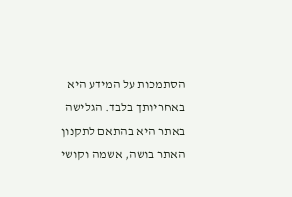הסתמכות על המידע היא באחריותך בלבד. הגלישה באתר היא בהתאם לתקנון האתר בושה, אשמה וקושי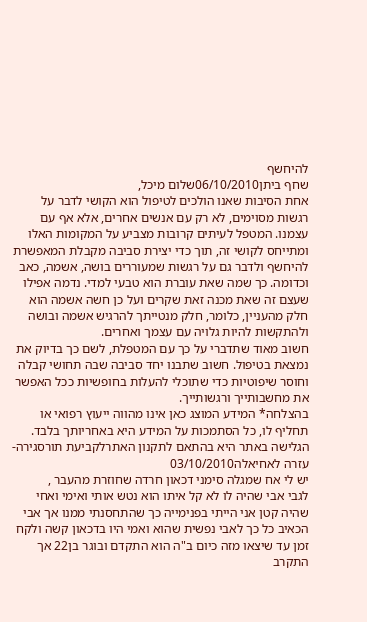להיחשף
שחף ביתן06/10/2010שלום מיכל,
אחת הסיבות שאנו הולכים לטיפול הוא הקושי לדבר על רגשות מסוימים, לא רק עם אנשים אחרים, אלא אף עם עצמנו. המטפל לעיתים קרובות מצביע על המקומות האלו ומתייחס לקושי זה, תוך כדי יצירת סביבה מקבלת המאפשרת להיחשף ולדבר גם על רגשות שמעוררים בושה, אשמה, כאב וכדומה. כך שמה שאת עוברת הוא טבעי למדי. נדמה אפילו שעצם זה שאת מכנה זאת שקרים ועל כן חשה אשמה הוא חלק מהעניין, כלומר, חלק מנטייתך להרגיש אשמה ובושה ולהתקשות להיות גלויה עם עצמך ואחרים.
חשוב מאוד שתדברי על כך עם המטפלת, לשם כך בדיוק את נמצאת בטיפול. חשוב שתבנו יחד סביבה שבה תחושי קבלה וחוסר שיפוטיות כדי שתוכלי להעלות בחופשיות ככל האפשר את מחשבותייך ורגשותייך.
בהצלחה* המידע המוצג כאן אינו מהווה ייעוץ רפואי או תחליף לו, כל הסתמכות על המידע היא באחריותך בלבד. הגלישה באתר היא בהתאם לתקנון האתרלקביעת תורסגירה- עזרה לאחיאלה03/10/2010
יש לי אח שמגלה סימני דכאון חרדה שחוזרת מהעבר ,
לגבי אבי שהיה לו לא קל איתו הוא נטש אותי ואימי ואחי שהיה קטן אני הייתי בפנימייה כך שהתחסנתי ממנו אך אבי הכאיב כל כך לאבי נפשית שהוא ואמי היו בדכאון קשה ולקח זמן עד שיצאו מזה כיום ב"ה הוא התקדם ובוגר בן22 אך התקרב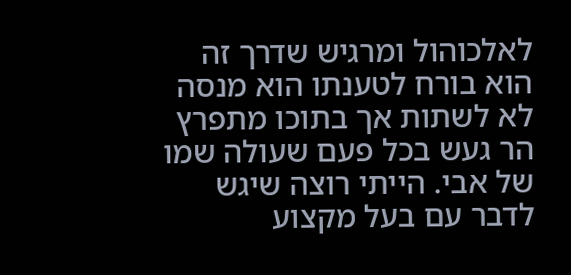לאלכוהול ומרגיש שדרך זה הוא בורח לטענתו הוא מנסה לא לשתות אך בתוכו מתפרץ הר געש בכל פעם שעולה שמו של אבי. הייתי רוצה שיגש לדבר עם בעל מקצוע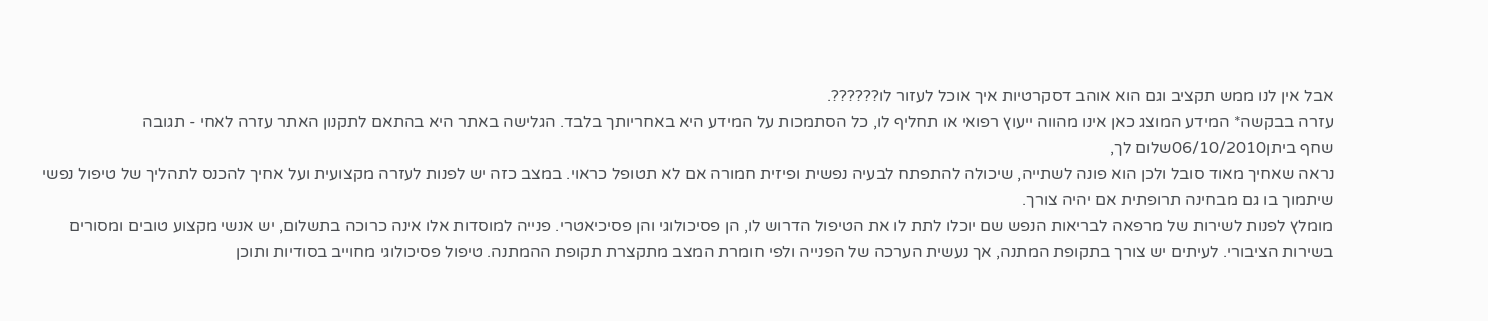אבל אין לנו ממש תקציב וגם הוא אוהב דסקרטיות איך אוכל לעזור לו??????.
עזרה בבקשה* המידע המוצג כאן אינו מהווה ייעוץ רפואי או תחליף לו, כל הסתמכות על המידע היא באחריותך בלבד. הגלישה באתר היא בהתאם לתקנון האתר עזרה לאחי - תגובה
שחף ביתן06/10/2010שלום לך,
נראה שאחיך מאוד סובל ולכן הוא פונה לשתייה, שיכולה להתפתח לבעיה נפשית ופיזית חמורה אם לא תטופל כראוי. במצב כזה יש לפנות לעזרה מקצועית ועל אחיך להכנס לתהליך של טיפול נפשי שיתמוך בו גם מבחינה תרופתית אם יהיה צורך.
מומלץ לפנות לשירות של מרפאה לבריאות הנפש שם יוכלו לתת לו את הטיפול הדרוש לו, הן פסיכולוגי והן פסיכיאטרי. פנייה למוסדות אלו אינה כרוכה בתשלום, יש אנשי מקצוע טובים ומסורים בשירות הציבורי. לעיתים יש צורך בתקופת המתנה, אך נעשית הערכה של הפנייה ולפי חומרת המצב מתקצרת תקופת ההמתנה. טיפול פסיכולוגי מחוייב בסודיות ותוכן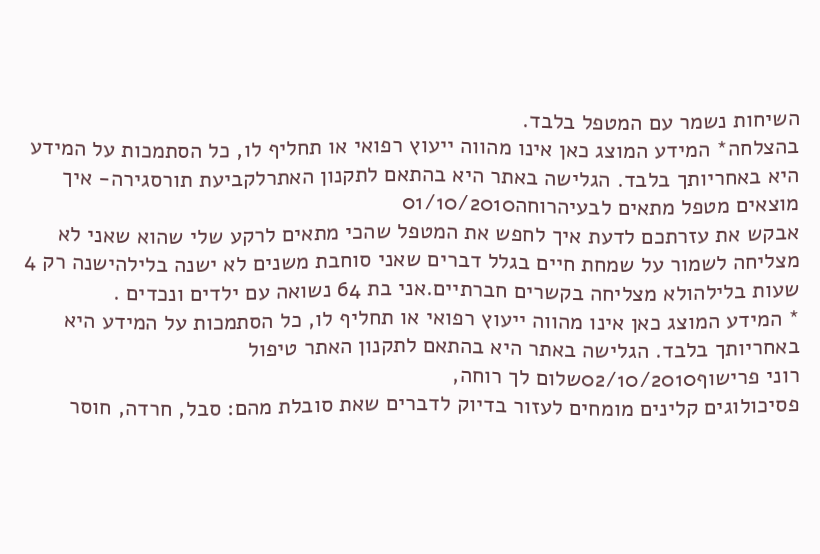השיחות נשמר עם המטפל בלבד.
בהצלחה* המידע המוצג כאן אינו מהווה ייעוץ רפואי או תחליף לו, כל הסתמכות על המידע היא באחריותך בלבד. הגלישה באתר היא בהתאם לתקנון האתרלקביעת תורסגירה- איך מוצאים מטפל מתאים לבעיהרוחה01/10/2010
אבקש את עזרתכם לדעת איך לחפש את המטפל שהכי מתאים לרקע שלי שהוא שאני לא מצליחה לשמור על שמחת חיים בגלל דברים שאני סוחבת משנים לא ישנה בלילהישנה רק 4 שעות בלילהולא מצליחה בקשרים חברתיים.אני בת 64 נשואה עם ילדים ונכדים .
* המידע המוצג כאן אינו מהווה ייעוץ רפואי או תחליף לו, כל הסתמכות על המידע היא באחריותך בלבד. הגלישה באתר היא בהתאם לתקנון האתר טיפול
רוני פרישוף02/10/2010שלום לך רוחה,
פסיכולוגים קלינים מומחים לעזור בדיוק לדברים שאת סובלת מהם: סבל, חרדה, חוסר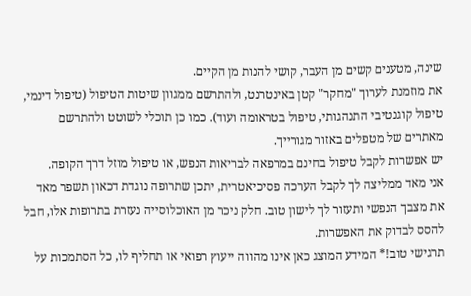שינה, מטענים קשים מן העבר, קושי להנות מן הקיים.
את מוזמנת לערוך "מחקר" קטן באינטרנט, ולהתרשם ממגוון שיטות הטיפול (טיפול דינמי, טיפול קוגנטיבי התנהגותי, טיפול בטראומה ועוד). כמו כן תוכלי לשוטט ולהתרשם מאתרים של מטפלים באזור מגורייך.
יש אפשרות לקבל טיפול בחינם במרפאה לבריאות הנפש, או טיפול מוזל דרך הקופה.
אני מאד ממליצה לך לקבל הערכה פסיכיאטרית, יתכן שתרופה נוגדת דכאון תשפר מאד את מצבך הנפשי ותעזור לך לישון טוב. חלק ניכר מן האוכלוסייה נעזרת בתרופות אלו, חבל להסס לבדוק את האפשרות.
תרגישי טוב!* המידע המוצג כאן אינו מהווה ייעוץ רפואי או תחליף לו, כל הסתמכות על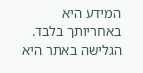המידע היא באחריותך בלבד. הגלישה באתר היא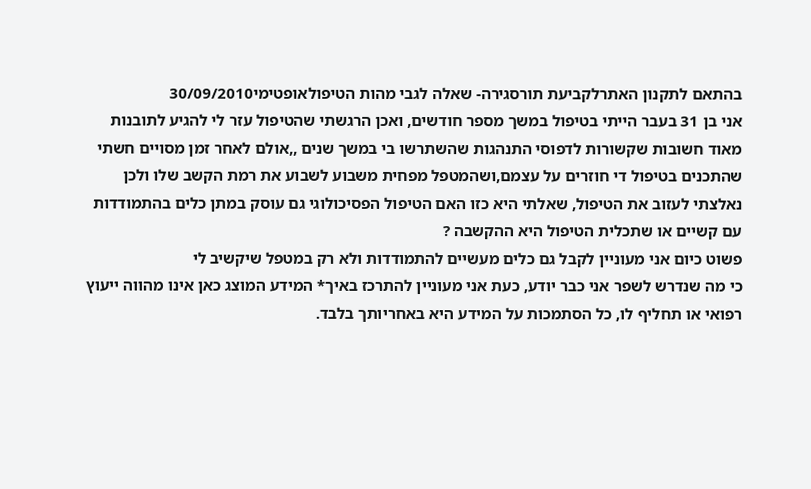בהתאם לתקנון האתרלקביעת תורסגירה- שאלה לגבי מהות הטיפולאופטימי30/09/2010
אני בן 31 בעבר הייתי בטיפול במשך מספר חודשים, ואכן הרגשתי שהטיפול עזר לי להגיע לתובנות מאוד חשובות שקשורות לדפוסי התנהגות שהשתרשו בי במשך שנים ,,אולם לאחר זמן מסויים חשתי שהתכנים בטיפול די חוזרים על עצמם,ושהמטפל מפחית משבוע לשבוע את רמת הקשב שלו ולכן נאלצתי לעזוב את הטיפול, שאלתי היא כזו האם הטיפול הפסיכולוגי גם עוסק במתן כלים בהתמודדות עם קשיים או שתכלית הטיפול היא ההקשבה ?
פשוט כיום אני מעוניין לקבל גם כלים מעשיים להתמודדות ולא רק במטפל שיקשיב לי
כי מה שנדרש לשפר אני כבר יודע, כעת אני מעוניין להתרכז באיך* המידע המוצג כאן אינו מהווה ייעוץ רפואי או תחליף לו, כל הסתמכות על המידע היא באחריותך בלבד.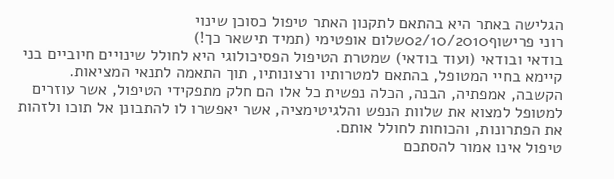הגלישה באתר היא בהתאם לתקנון האתר טיפול כסוכן שינוי
רוני פרישוף02/10/2010שלום אופטימי (תמיד תישאר כך!)
בודאי ובודאי (ועוד בודאי) שמטרת הטיפול הפסיכולוגי היא לחולל שינויים חיוביים בני קיימא בחיי המטופל, בהתאם למטרותיו ורצונותיו, תוך התאמה לתנאי המציאות.
הקשבה, אמפתיה, הבנה, הכלה נפשית כל אלו הם חלק מתפקידי הטיפול, אשר עוזרים למטופל למצוא את שלוות הנפש והלגיטימציה, אשר יאפשרו לו להתבונן אל תוכו ולזהות את הפתרונות, והכוחות לחולל אותם.
טיפול אינו אמור להסתכם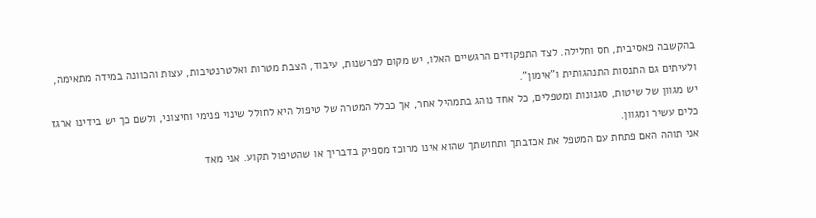בהקשבה פאסיבית, חס וחלילה. לצד התפקודים הרגשיים האלו, יש מקום לפרשנות, עיבוד, הצבת מטרות ואלטרנטיבות, עצות והכוונה במידה מתאימה, ולעיתים גם התנסות התנהגותית ו"אימון".
יש מגוון של שיטות, סגנונות ומטפלים, כל אחד נוהג בתמהיל אחר, אך ככלל המטרה של טיפול היא לחולל שינוי פנימי וחיצוני, ולשם כך יש בידינו ארגז כלים עשיר ומגוון.
אני תוהה האם פתחת עם המטפל את אכזבתך ותחושתך שהוא אינו מרוכז מספיק בדבריך או שהטיפול תקוע. אני מאד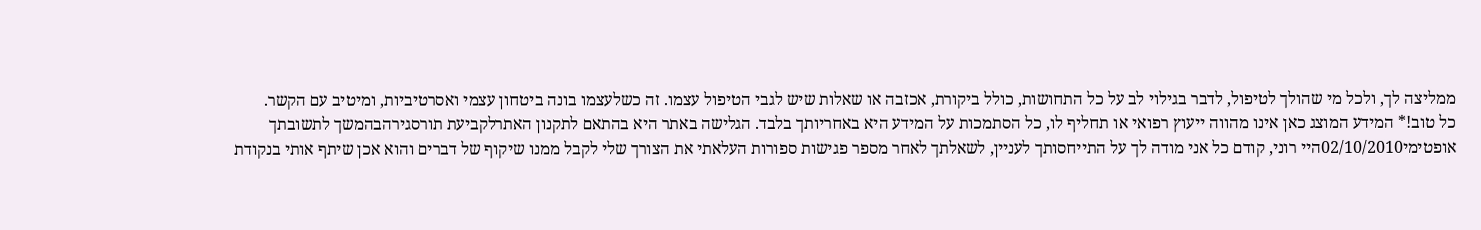ממליצה לך, ולכל מי שהולך לטיפול, לדבר בגילוי לב על כל התחושות, כולל ביקורת, אכזבה או שאלות שיש לגבי הטיפול עצמו. זה כשלעצמו בונה ביטחון עצמי ואסרטיביות, ומיטיב עם הקשר.
כל טוב!* המידע המוצג כאן אינו מהווה ייעוץ רפואי או תחליף לו, כל הסתמכות על המידע היא באחריותך בלבד. הגלישה באתר היא בהתאם לתקנון האתרלקביעת תורסגירהבהמשך לתשובתך
אופטימי02/10/2010היי רוני, קודם כל אני מודה לך על התייחסותך לעניין, לשאלתך לאחר מספר פגישות ספורות העלאתי את הצורך שלי לקבל ממנו שיקוף של דברים והוא אכן שיתף אותי בנקודת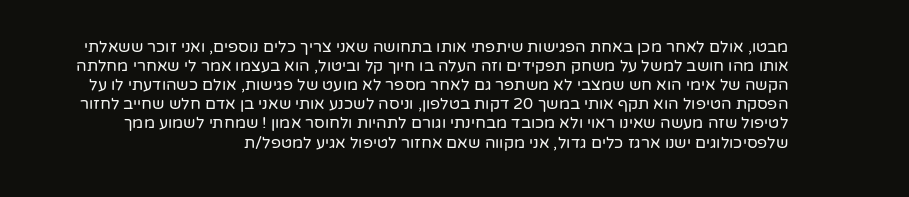מבטו, אולם לאחר מכן באחת הפגישות שיתפתי אותו בתחושה שאני צריך כלים נוספים, ואני זוכר ששאלתי אותו מהו חושב למשל על משחק תפקידים וזה העלה בו חיוך קל וביטול, הוא בעצמו אמר לי שאחרי מחלתה הקשה של אימי הוא חש שמצבי לא משתפר גם לאחר מספר לא מועט של פגישות, אולם כשהודעתי לו על הפסקת הטיפול הוא תקף אותי במשך 20 דקות בטלפון, וניסה לשכנע אותי שאני בן אדם חלש שחייב לחזור לטיפול שזה מעשה שאינו ראוי ולא מכובד מבחינתי וגורם לתהיות ולחוסר אמון ! שמחתי לשמוע ממך שלפסיכולוגים ישנו ארגז כלים גדול, אני מקווה שאם אחזור לטיפול אגיע למטפל/ת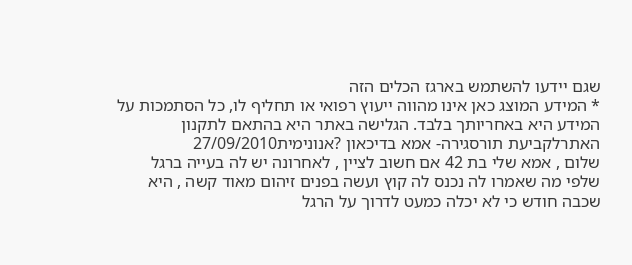שגם יידעו להשתמש בארגז הכלים הזה
* המידע המוצג כאן אינו מהווה ייעוץ רפואי או תחליף לו, כל הסתמכות על המידע היא באחריותך בלבד. הגלישה באתר היא בהתאם לתקנון האתרלקביעת תורסגירה- אמא בדיכאון ?אנונימית27/09/2010
שלום , אמא שלי בת 42 אם חשוב לציין , לאחרונה יש לה בעייה ברגל שלפי מה שאמרו לה נכנס לה קוץ ועשה בפנים זיהום מאוד קשה , היא שכבה חודש כי לא יכלה כמעט לדרוך על הרגל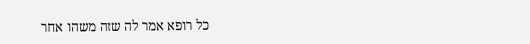כל רופא אמר לה שזה משהו אחר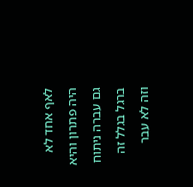לאף אחד לא היה פתרון והיא גם עברה ניתוח ברגל בגלל זה וזה לא עבר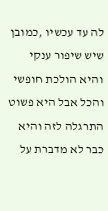לה עד עכשיו ,כמובן שיש שיפור ענקי והיא הולכת חופשי והכל אבל היא פשוט התרגלה לזה והיא כבר לא מדברת על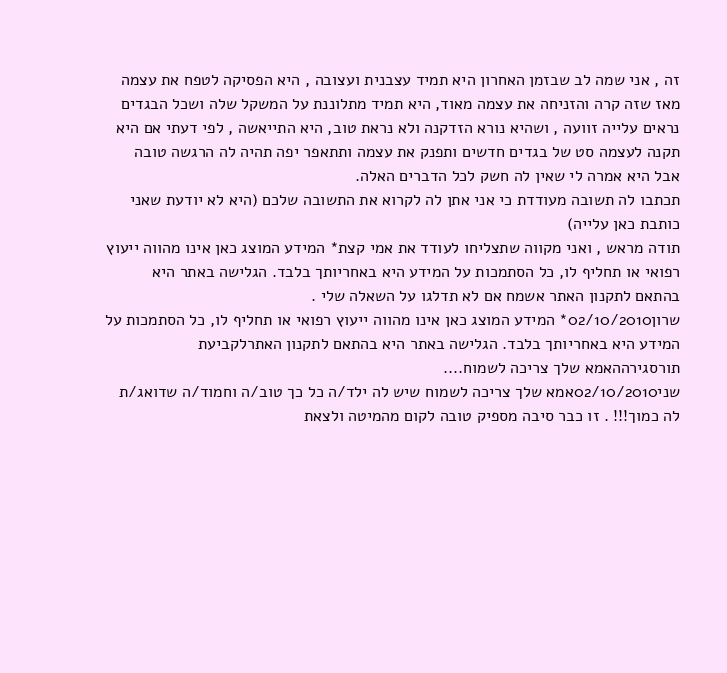זה , אני שמה לב שבזמן האחרון היא תמיד עצבנית ועצובה , היא הפסיקה לטפח את עצמה מאז שזה קרה והזניחה את עצמה מאוד, היא תמיד מתלוננת על המשקל שלה ושכל הבגדים נראים עלייה זוועה , ושהיא נורא הזדקנה ולא נראת טוב, היא התייאשה , לפי דעתי אם היא תקנה לעצמה סט של בגדים חדשים ותפנק את עצמה ותתאפר יפה תהיה לה הרגשה טובה אבל היא אמרה לי שאין לה חשק לכל הדברים האלה.
תכתבו לה תשובה מעודדת כי אני אתן לה לקרוא את התשובה שלכם (היא לא יודעת שאני כותבת כאן עלייה)
תודה מראש , ואני מקווה שתצליחו לעודד את אמי קצת* המידע המוצג כאן אינו מהווה ייעוץ רפואי או תחליף לו, כל הסתמכות על המידע היא באחריותך בלבד. הגלישה באתר היא בהתאם לתקנון האתר אשמח אם לא תדלגו על השאלה שלי .
שרון02/10/2010* המידע המוצג כאן אינו מהווה ייעוץ רפואי או תחליף לו, כל הסתמכות על המידע היא באחריותך בלבד. הגלישה באתר היא בהתאם לתקנון האתרלקביעת תורסגירההאמא שלך צריכה לשמוח....
שני02/10/2010אמא שלך צריכה לשמוח שיש לה ילד/ה כל כך טוב/ה וחמוד/ה שדואג/ת לה כמוך!!! . זו כבר סיבה מספיק טובה לקום מהמיטה ולצאת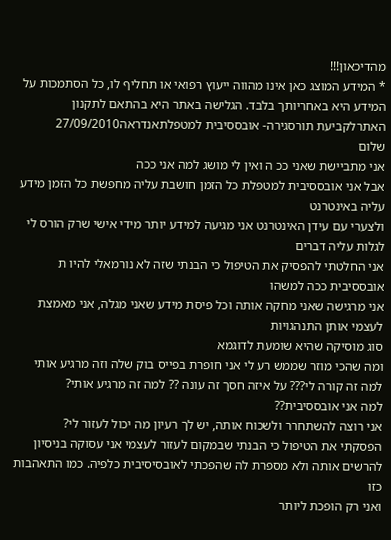מהדיכאון!!!
* המידע המוצג כאן אינו מהווה ייעוץ רפואי או תחליף לו, כל הסתמכות על המידע היא באחריותך בלבד. הגלישה באתר היא בהתאם לתקנון האתרלקביעת תורסגירה- אובססיבית למטפלתאנדראה27/09/2010
שלום
אני מתביישת שאני ככ ה ואין לי מושג למה אני ככה
אבל אני אובססיבית למטפלת כל הזמן חושבת עליה מחפשת כל הזמן מידע עליה באינטרנט
ולצערי עם עידן האינטרנט אני מגיעה למידע יותר מידי אישי שרק הורס לי לגלות עליה דברים
אני החלטתי להפסיק את הטיפול כי הבנתי שזה לא נורמאלי להיו ת אובססיבית ככה למשהו
אני מרגישה שאני מחקה אותה וכל פיסת מידע שאני מגלה, אני מאמצת לעצמי אותן התנהגויות
סוג מוסיקה שהיא שומעת לדוגמא
ומה שהכי מוזר שממש רע לי אני חופרת בפייס בוק שלה וזה מרגיע אותי
למה זה קורה לי??? על איזה חסך זה עונה ?? למה זה מרגיע אותי?
למה אני אובססיבית??
אני רוצה להשתחרר ולשכוח אותה, יש לך רעיון מה יכול לעזור לי?
הפסקתי את הטיפול כי הבנתי שבמקום לעזור לעצמי אני עסוקה בניסיון להרשים אותה ולא מספרת לה שהפכתי לאובסיסיבית כלפיה. כמו התאהבות כזו
ואני רק הופכת ליותר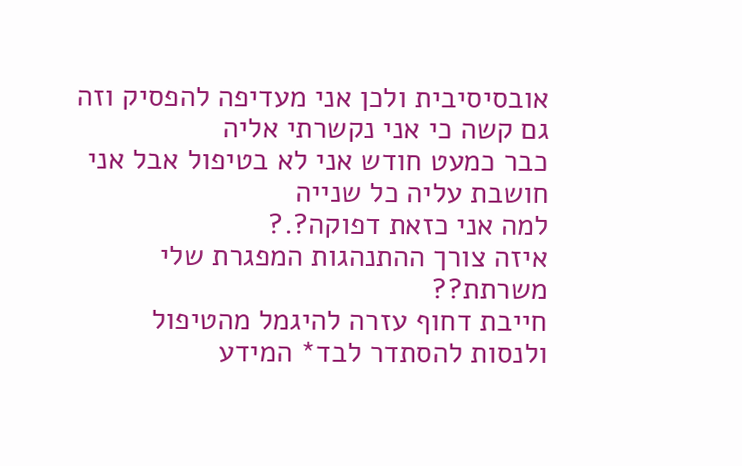אובסיסיבית ולכן אני מעדיפה להפסיק וזה גם קשה כי אני נקשרתי אליה
כבר כמעט חודש אני לא בטיפול אבל אני חושבת עליה כל שנייה
למה אני כזאת דפוקה?.?
איזה צורך ההתנהגות המפגרת שלי משרתת??
חייבת דחוף עזרה להיגמל מהטיפול ולנסות להסתדר לבד* המידע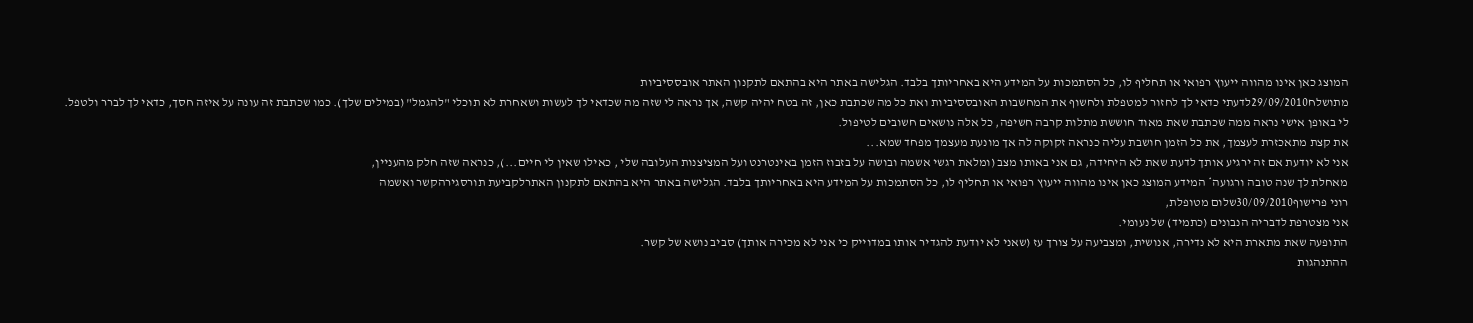המוצג כאן אינו מהווה ייעוץ רפואי או תחליף לו, כל הסתמכות על המידע היא באחריותך בלבד. הגלישה באתר היא בהתאם לתקנון האתר אובססיביות
מתושלח29/09/2010לדעתי כדאי לך לחזור למטפלת ולחשוף את המחשבות האובססיביות ואת כל מה שכתבת כאן, זה בטח יהיה קשה, אך נראה לי שזה מה שכדאי לך לעשות ושאחרת לא תוכלי "להגמל" (במילים שלך). כמו שכתבת זה עונה על איזה חסך, כדאי לך לברר ולטפל.
לי באופן אישי נראה ממה שכתבת שאת מאוד חוששת מתלות קרבה חשיפה, כל אלה נושאים חשובים לטיפול.
את קצת מתאכזרת לעצמך, את כל הזמן חושבת עליה כנראה זקוקה לה אך מונעת מעצמך מפחד שמא...
אני לא יודעת אם זה ירגיע אותך לדעת שאת לא היחידה, גם אני באותו מצב (ומלאת רגשי אשמה ובושה על בזבוז הזמן באינטרנט ועל המציצנות העלובה שלי , כאילו שאין לי חיים...), כנראה שזה חלק מהעניין,
מאחלת לך שנה טובה ורגועה* המידע המוצג כאן אינו מהווה ייעוץ רפואי או תחליף לו, כל הסתמכות על המידע היא באחריותך בלבד. הגלישה באתר היא בהתאם לתקנון האתרלקביעת תורסגירהקשר ואשמה
רוני פרישוף30/09/2010שלום מטופלת,
אני מצטרפת לדבריה הנבונים (כתמיד) של נעומי.
התופעה שאת מתארת היא לא נדירה, אנושית, ומצביעה על צורך עז (שאני לא יודעת להגדיר אותו במדוייק כי אני לא מכירה אותך) סביב נושא של קשר.
ההתנהגות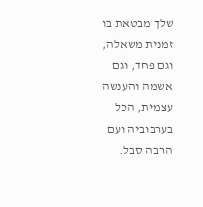שלך מבטאת בו זמנית משאלה, וגם פחד, וגם אשמה והענשה עצמית, הכל בערבוביה ועם הרבה סבל.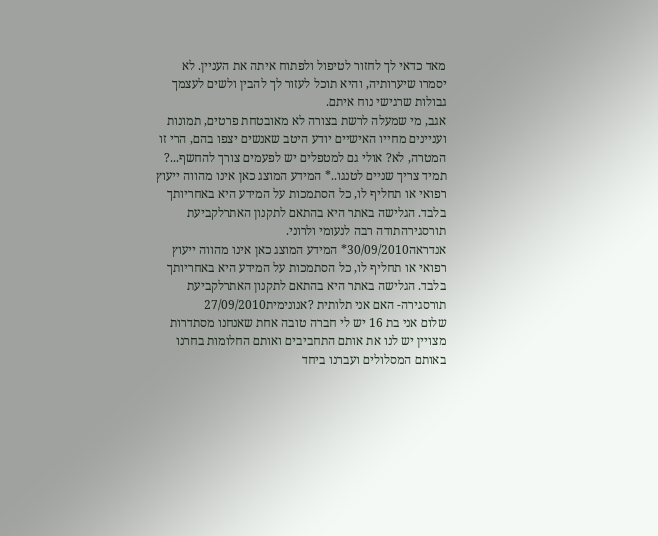מאד כדאי לך לחזור לטיפול ולפתוח איתה את העניין. לא יסמרו שיערותיה, והיא תוכל לעזור לך להבין ולשים לעצמך גבולות שרגישי נוח איתם.
אגב, מי שמעלה לרשת בצורה לא מאובטחת פרטים, תמונות ועניינים מחייו האישיים יודע היטב שאנשים יצפו בהם, הרי זו המטרה, לא? אולי גם למטפלים יש לפעמים צורך להחשף...? תמיד צריך שניים לטנגו..* המידע המוצג כאן אינו מהווה ייעוץ רפואי או תחליף לו, כל הסתמכות על המידע היא באחריותך בלבד. הגלישה באתר היא בהתאם לתקנון האתרלקביעת תורסגירהתודה רבה לנעומי ולרוני.
אנדראה30/09/2010* המידע המוצג כאן אינו מהווה ייעוץ רפואי או תחליף לו, כל הסתמכות על המידע היא באחריותך בלבד. הגלישה באתר היא בהתאם לתקנון האתרלקביעת תורסגירה- האם אני תלותית ?אנונימית27/09/2010
שלום אני בת 16 יש לי חברה טובה אחת שאנחנו מסתדרות מצויין יש לנו את אותם התחביבים ואותם החלומות בחרנו באותם המסלולים ועברנו ביחד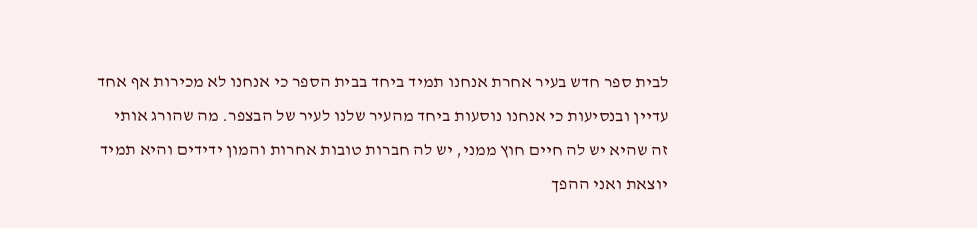לבית ספר חדש בעיר אחרת אנחנו תמיד ביחד בבית הספר כי אנחנו לא מכירות אף אחד עדיין ובנסיעות כי אנחנו נוסעות ביחד מהעיר שלנו לעיר של הבצפר. מה שהורג אותי זה שהיא יש לה חיים חוץ ממני, יש לה חברות טובות אחרות והמון ידידים והיא תמיד יוצאת ואני ההפך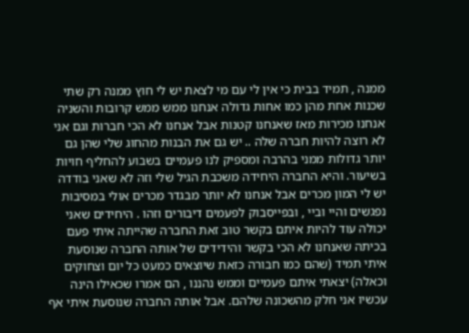ממנה , תמיד בבית כי אין לי עם מי לצאת יש לי חוץ ממנה רק שתי שכנות אחת מהן כמו אחות גדולה אנחנו ממש ממש קרובות והשניה אנחנו מכירות מאז שאנחנו קטנות אבל אנחנו לא הכי חברות וגם אני לא רוצה להיות חברה שלה .. יש גם את הבנות מהחוג שלי שהן גם יותר גדולות ממני בהרבה ומספיק לנו פעמיים בשבוע להחליף חויות בשיעור. והיא החברה היחידה משכבת הגיל שלי וזה לא שאני בודדה יש לי המון מכרים אבל אנחנו לא יותר מבגדר מכרים אולי במסיבות נפגשים והיי וביי , ובפייסבוק לפעמים דיבורים וזהו . היחידים שאני יכולה עוד להיות איתם בקשר טוב זאת החברה שהייתה איתי פעם בכיתה שאנחנו לא הכי בקשר והידידים של אותה החברה שנוסעת איתי תמיד (שהם כמו חבורה כזאת שיוצאים כמעט כל יום וצחוקים וכאלה) יצאתי איתם פעמיים וממש נהננו , הם אמרו שכאילו הינה עכשיו אני חלק מהשכונה שלהם. אבל אותה החברה שנוסעת איתי אף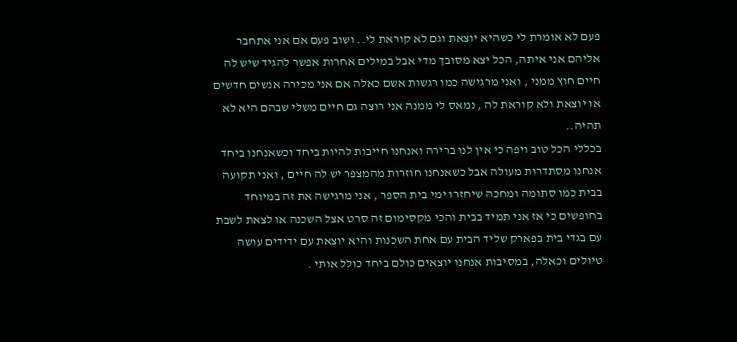פעם לא אומרת לי כשהיא יוצאת וגם לא קוראת לי.. ושוב פעם אם אני אתחבר אליהם אני איתה, הכל יצא מסובך מדי אבל במילים אחרות אפשר להגיד שיש לה חיים חוץ ממני , ואני מרגישה כמו רגשות אשם כאלה אם אני מכירה אנשים חדשים או יוצאת ולא קוראת לה , נמאס לי ממנה אני רוצה גם חיים משלי שבהם היא לא תהיה..
בכללי הכל טוב ויפה כי אין לנו ברירה ואנחנו חייבות להיות ביחד וכשאנחנו ביחד אנחנו מסתדרות מעולה אבל כשאנחנו חוזרות מהמצפר יש לה חיים , ואני תקועה בבית כמו סתומה ומחכה שיחזרו ימי בית הספר , אני מרגישה את זה במיוחד בחופשים כי אז אני תמיד בבית והכי מקסימום זה סרט אצל השכנה או לצאת לשבת עם בגדי בית בפארק שליד הבית עם אחת השכנות והיא יוצאת עם ידידים עושה טיולים וכאלה, במסיבות אנחנו יוצאים כולם ביחד כולל אותי .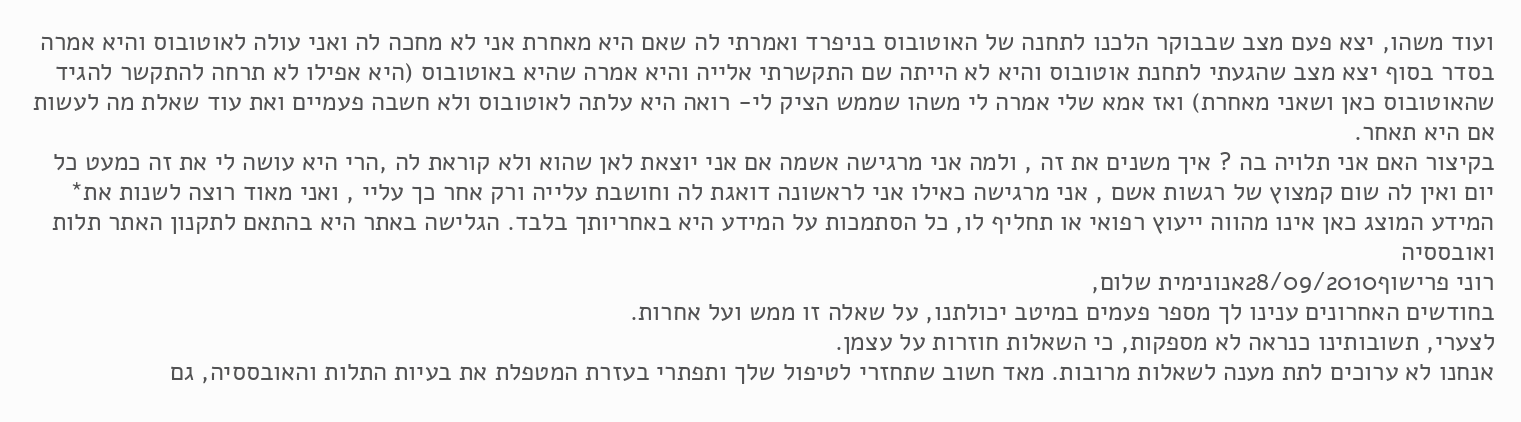ועוד משהו, יצא פעם מצב שבבוקר הלכנו לתחנה של האוטובוס בניפרד ואמרתי לה שאם היא מאחרת אני לא מחכה לה ואני עולה לאוטובוס והיא אמרה בסדר בסוף יצא מצב שהגעתי לתחנת אוטובוס והיא לא הייתה שם התקשרתי אלייה והיא אמרה שהיא באוטובוס (היא אפילו לא תרחה להתקשר להגיד שהאוטובוס כאן ושאני מאחרת) ואז אמא שלי אמרה לי משהו שממש הציק לי- רואה היא עלתה לאוטובוס ולא חשבה פעמיים ואת עוד שאלת מה לעשות אם היא תאחר.
בקיצור האם אני תלויה בה ? איך משנים את זה , ולמה אני מרגישה אשמה אם אני יוצאת לאן שהוא ולא קוראת לה ,הרי היא עושה לי את זה כמעט כל יום ואין לה שום קמצוץ של רגשות אשם , אני מרגישה כאילו אני לראשונה דואגת לה וחושבת עלייה ורק אחר כך עליי , ואני מאוד רוצה לשנות את* המידע המוצג כאן אינו מהווה ייעוץ רפואי או תחליף לו, כל הסתמכות על המידע היא באחריותך בלבד. הגלישה באתר היא בהתאם לתקנון האתר תלות ואובססיה
רוני פרישוף28/09/2010אנונימית שלום,
בחודשים האחרונים ענינו לך מספר פעמים במיטב יכולתנו, על שאלה זו ממש ועל אחרות.
לצערי, תשובותינו כנראה לא מספקות, כי השאלות חוזרות על עצמן.
אנחנו לא ערוכים לתת מענה לשאלות מרובות. מאד חשוב שתחזרי לטיפול שלך ותפתרי בעזרת המטפלת את בעיות התלות והאובססיה, גם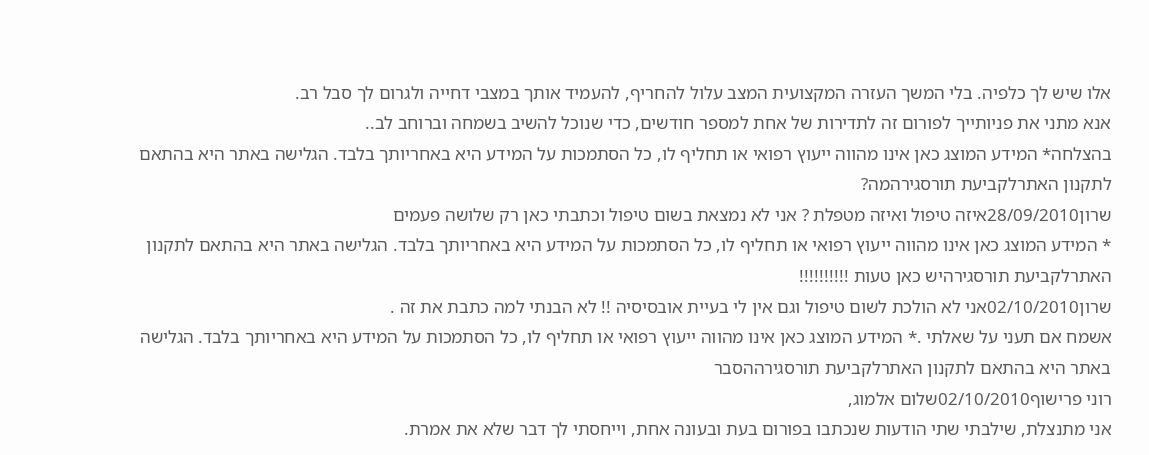אלו שיש לך כלפיה. בלי המשך העזרה המקצועית המצב עלול להחריף, להעמיד אותך במצבי דחייה ולגרום לך סבל רב.
אנא מתני את פניותייך לפורום זה לתדירות של אחת למספר חודשים, כדי שנוכל להשיב בשמחה וברוחב לב..
בהצלחה* המידע המוצג כאן אינו מהווה ייעוץ רפואי או תחליף לו, כל הסתמכות על המידע היא באחריותך בלבד. הגלישה באתר היא בהתאם לתקנון האתרלקביעת תורסגירהמה?
שרון28/09/2010איזה טיפול ואיזה מטפלת ? אני לא נמצאת בשום טיפול וכתבתי כאן רק שלושה פעמים
* המידע המוצג כאן אינו מהווה ייעוץ רפואי או תחליף לו, כל הסתמכות על המידע היא באחריותך בלבד. הגלישה באתר היא בהתאם לתקנון האתרלקביעת תורסגירהיש כאן טעות !!!!!!!!!!
שרון02/10/2010אני לא הולכת לשום טיפול וגם אין לי בעיית אובסיסיה !! לא הבנתי למה כתבת את זה .
אשמח אם תעני על שאלתי .* המידע המוצג כאן אינו מהווה ייעוץ רפואי או תחליף לו, כל הסתמכות על המידע היא באחריותך בלבד. הגלישה באתר היא בהתאם לתקנון האתרלקביעת תורסגירההסבר
רוני פרישוף02/10/2010שלום אלמוג,
אני מתנצלת, שילבתי שתי הודעות שנכתבו בפורום בעת ובעונה אחת, וייחסתי לך דבר שלא את אמרת.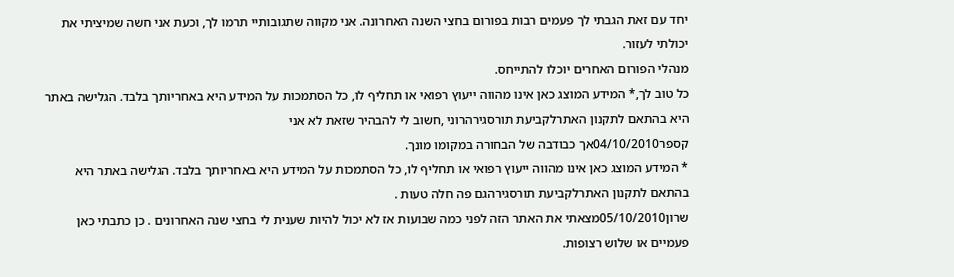יחד עם זאת הגבתי לך פעמים רבות בפורום בחצי השנה האחרונה. אני מקווה שתגובותיי תרמו לך, וכעת אני חשה שמיציתי את יכולתי לעזור.
מנהלי הפורום האחרים יוכלו להתייחס.
כל טוב לך,* המידע המוצג כאן אינו מהווה ייעוץ רפואי או תחליף לו, כל הסתמכות על המידע היא באחריותך בלבד. הגלישה באתר היא בהתאם לתקנון האתרלקביעת תורסגירהרוני ,חשוב לי להבהיר שזאת לא אני
קספר04/10/2010אך כבודבה של הבחורה במקומו מונך.
* המידע המוצג כאן אינו מהווה ייעוץ רפואי או תחליף לו, כל הסתמכות על המידע היא באחריותך בלבד. הגלישה באתר היא בהתאם לתקנון האתרלקביעת תורסגירהגם פה חלה טעות .
שרון05/10/2010מצאתי את האתר הזה לפני כמה שבועות אז לא יכול להיות שענית לי בחצי שנה האחרונים . כן כתבתי כאן פעמיים או שלוש רצופות.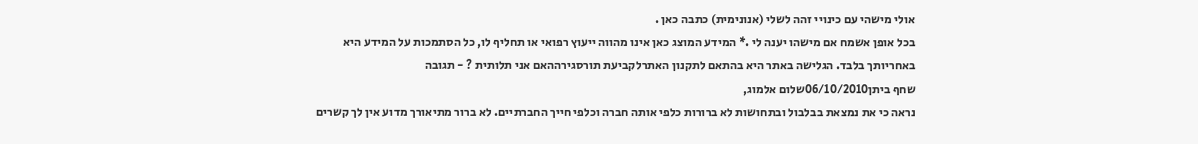אולי מישהי עם כינויי זהה לשלי (אנונימית) כתבה כאן .
בכל אופן אשמח אם מישהו יענה לי .* המידע המוצג כאן אינו מהווה ייעוץ רפואי או תחליף לו, כל הסתמכות על המידע היא באחריותך בלבד. הגלישה באתר היא בהתאם לתקנון האתרלקביעת תורסגירההאם אני תלותית ? - תגובה
שחף ביתן06/10/2010שלום אלמוג,
נראה כי את נמצאת בבלבול ובתחושות לא ברורות כלפי אותה חברה וכלפי חייך החברתיים. לא ברור מתיאורך מדוע אין לך קשרים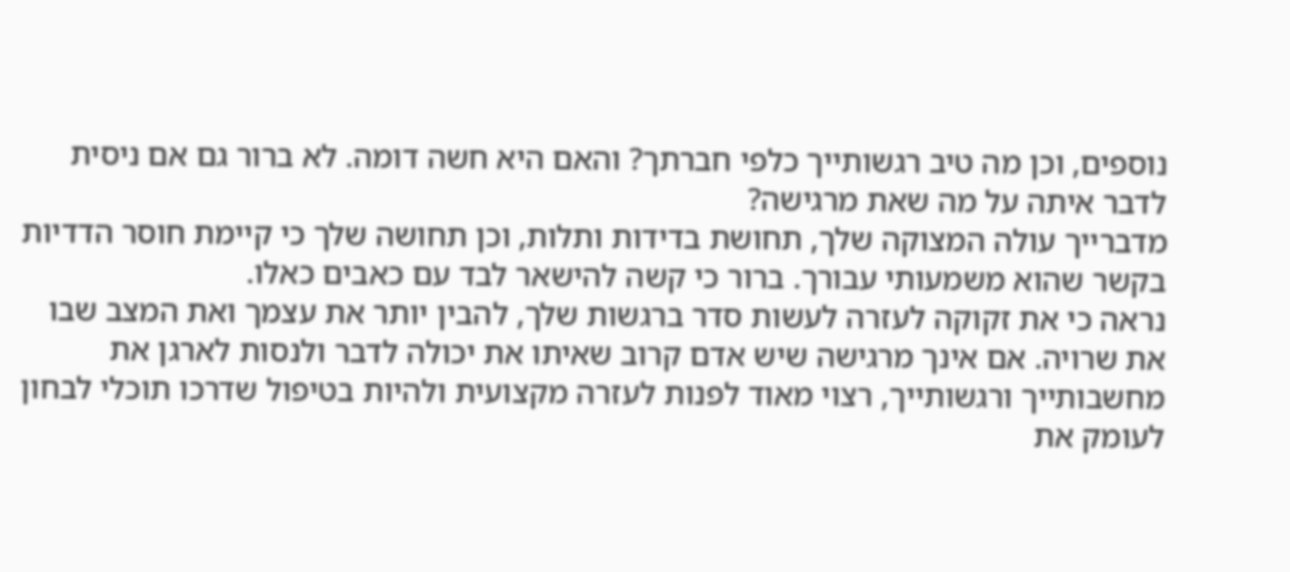נוספים, וכן מה טיב רגשותייך כלפי חברתך? והאם היא חשה דומה. לא ברור גם אם ניסית לדבר איתה על מה שאת מרגישה?
מדברייך עולה המצוקה שלך, תחושת בדידות ותלות, וכן תחושה שלך כי קיימת חוסר הדדיות בקשר שהוא משמעותי עבורך. ברור כי קשה להישאר לבד עם כאבים כאלו.
נראה כי את זקוקה לעזרה לעשות סדר ברגשות שלך, להבין יותר את עצמך ואת המצב שבו את שרויה. אם אינך מרגישה שיש אדם קרוב שאיתו את יכולה לדבר ולנסות לארגן את מחשבותייך ורגשותייך, רצוי מאוד לפנות לעזרה מקצועית ולהיות בטיפול שדרכו תוכלי לבחון לעומק את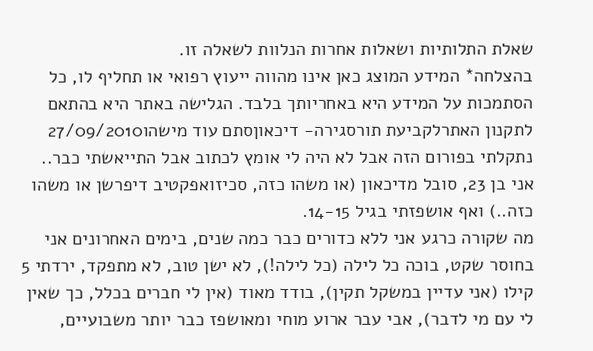שאלת התלותיות ושאלות אחרות הנלוות לשאלה זו.
בהצלחה* המידע המוצג כאן אינו מהווה ייעוץ רפואי או תחליף לו, כל הסתמכות על המידע היא באחריותך בלבד. הגלישה באתר היא בהתאם לתקנון האתרלקביעת תורסגירה- דיכאוןסתם עוד מישהו27/09/2010
נתקלתי בפורום הזה אבל לא היה לי אומץ לכתוב אבל התייאשתי כבר..
אני בן 23, סובל מדיכאון (או משהו כזה, סכיזואפקטיב דיפרשן או משהו כזה..) ואף אושפזתי בגיל 14-15.
מה שקורה כרגע אני ללא כדורים כבר כמה שנים, בימים האחרונים אני בחוסר שקט, בוכה כל לילה (כל לילה!), לא ישן טוב, לא מתפקד, ירדתי 5 קילו (אני עדיין במשקל תקין), בודד מאוד (אין לי חברים בכלל, כך שאין לי עם מי לדבר), אבי עבר ארוע מוחי ומאושפז כבר יותר משבועיים,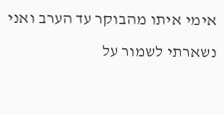אימי איתו מהבוקר עד הערב ואני נשארתי לשמור על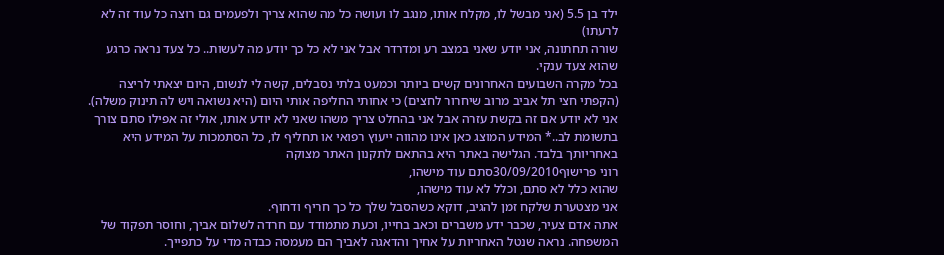ילד בן 5.5 (אני מבשל לו, מקלח אותו, מנגב לו ועושה כל מה שהוא צריך ולפעמים גם רוצה כל עוד זה לא לרעתו)
שורה תחתונה, אני יודע שאני במצב רע ומדרדר אבל אני לא כל כך יודע מה לעשות.. כל צעד נראה כרגע שהוא צעד ענקי.
בכל מקרה השבועים האחרונים קשים ביותר וכמעט בלתי נסבלים, קשה לי לנשום, היום יצאתי לריצה (הקפתי חצי תל אביב מרוב שיחרור לחצים) כי אחותי החליפה אותי היום (היא נשואה ויש לה תינוק משלה).
אני לא יודע אם זה בקשת עזרה אבל אני בהחלט צריך משהו שאני לא יודע אותו, אולי זה אפילו סתם צורך בתשומת לב..* המידע המוצג כאן אינו מהווה ייעוץ רפואי או תחליף לו, כל הסתמכות על המידע היא באחריותך בלבד. הגלישה באתר היא בהתאם לתקנון האתר מצוקה
רוני פרישוף30/09/2010סתם עוד מישהו,
שהוא כלל לא סתם, וכלל לא עוד מישהו,
אני מצטערת שלקח זמן להגיב, דוקא כשהסבל שלך כל כך חריף ודחוף.
אתה אדם צעיר, שכבר ידע משברים וכאב בחייו, וכעת מתמודד עם חרדה לשלום אביך, וחוסר תפקוד של המשפחה. נראה שנטל האחריות על אחיך והדאגה לאביך הם מעמסה כבדה מדי על כתפייך.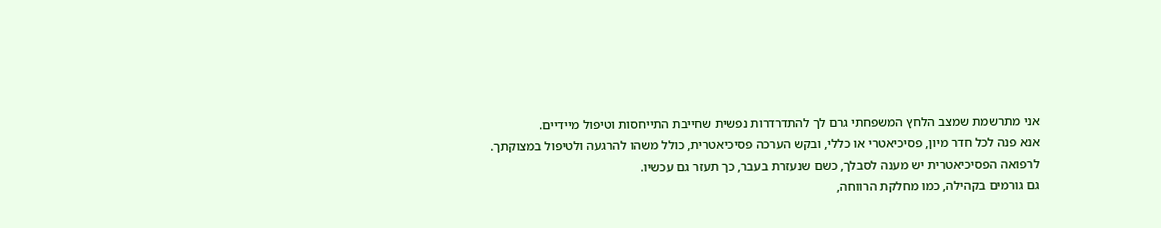אני מתרשמת שמצב הלחץ המשפחתי גרם לך להתדרדרות נפשית שחייבת התייחסות וטיפול מיידיים.
אנא פנה לכל חדר מיון, פסיכיאטרי או כללי, ובקש הערכה פסיכיאטרית, כולל משהו להרגעה ולטיפול במצוקתך.
לרפואה הפסיכיאטרית יש מענה לסבלך, כשם שנעזרת בעבר, כך תעזר גם עכשיו.
גם גורמים בקהילה, כמו מחלקת הרווחה,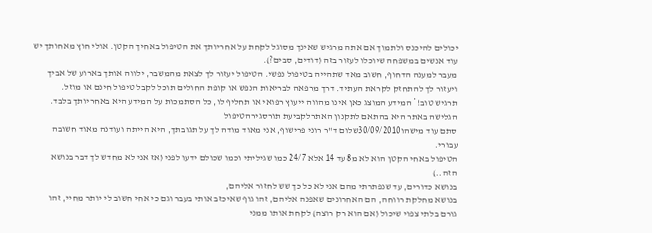יכולים להיכנס ולתמוך אם אתה מרגיש שאינך מסוגל לקחת על אחריותך את הטיפול באחיך הקטן. אולי חוץ מאחותך יש עוד אנשים במשפחה שיוכלו לעזור בזה (דודים, סבים?).
מעבר למענה הדחוף, חשוב מאד שתהייה בטיפול נפשי. הטיפול יעזור לך לצאת מהמשבר, ילווה אותך בארוע של אביך ויעזור לך להתחזק לקראת העתיד. דרך מרפאה לבריאות הנפש או קופת החולים תוכל לקבל טיפול חינם או מוזל.
תרגיש טוב!* המידע המוצג כאן אינו מהווה ייעוץ רפואי או תחליף לו, כל הסתמכות על המידע היא באחריותך בלבד. הגלישה באתר היא בהתאם לתקנון האתרלקביעת תורסגירהטיפול
סתם עוד מישהו30/09/2010שלום ד"ר רוני פרישוף, אני מאוד מודה לך על תגובתך, היא הייתה ועודנה מאוד חשובה עבורי.
הטיפול באחי הקטן הוא לא מ8 עד 14 אלא 24/7 כמו שגיליתי וכמו שכולם ידעו לפני (אז אני לא מחדש לך דבר בנושא הזה..)
בנושא כדורים, עד שנפתרתי מהם אני לא כל כך שש לחזור אליהם,
בנושא מחלקת רווחה, הם האחרונים שאפנה אליהם, זהו גוף שאיכזב אותי בעבר וגם כי אחי חשוב לי יותר מחיי, זהו גורם בלתי צפוי שיכול (אם הוא רק רוצה) לקחת אותו ממני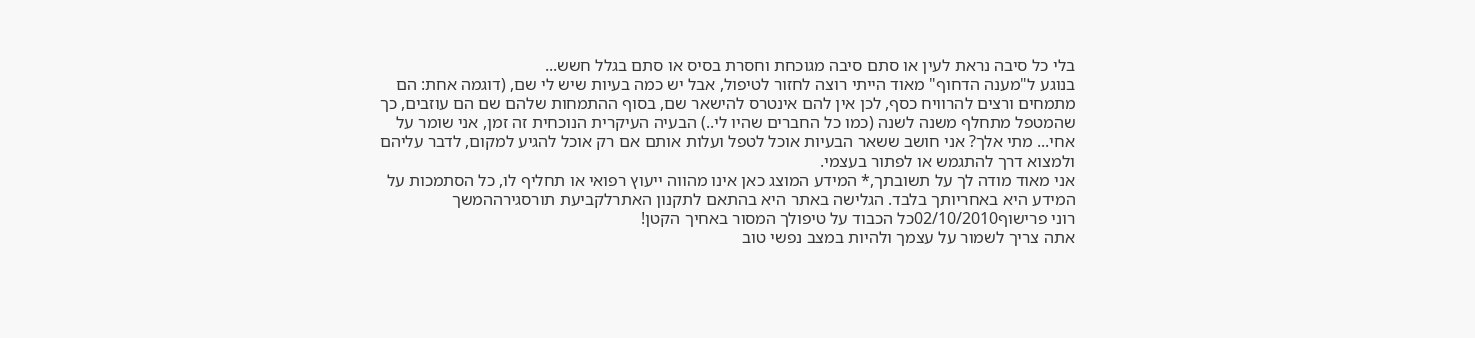בלי כל סיבה נראת לעין או סתם סיבה מגוכחת וחסרת בסיס או סתם בגלל חשש...
בנוגע ל"מענה הדחוף" מאוד הייתי רוצה לחזור לטיפול, אבל יש כמה בעיות שיש לי שם, (דוגמה אחת: הם מתמחים ורצים להרוויח כסף, לכן אין להם אינטרס להישאר שם, בסוף ההתמחות שלהם שם הם עוזבים, כך שהמטפל מתחלף משנה לשנה (כמו כל החברים שהיו לי..) הבעיה העיקרית הנוכחית זה זמן, אני שומר על אחי... מתי אלך? אני חושב ששאר הבעיות אוכל לטפל ועלות אותם אם רק אוכל להגיע למקום, לדבר עליהם ולמצוא דרך להתגמש או לפתור בעצמי.
אני מאוד מודה לך על תשובתך,* המידע המוצג כאן אינו מהווה ייעוץ רפואי או תחליף לו, כל הסתמכות על המידע היא באחריותך בלבד. הגלישה באתר היא בהתאם לתקנון האתרלקביעת תורסגירההמשך
רוני פרישוף02/10/2010כל הכבוד על טיפולך המסור באחיך הקטן!
אתה צריך לשמור על עצמך ולהיות במצב נפשי טוב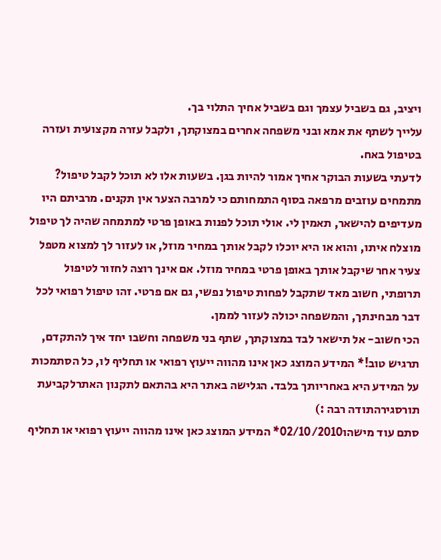ויציב, גם בשביל עצמך וגם בשביל אחיך התלוי בך.
עלייך לשתף את אמא ובני משפחה אחרים במצוקתך, ולקבל עזרה מקצועית ועזרה בטיפול באח.
לדעתי בשעות הבוקר אחיך אמור להיות בגן. בשעות אלו לא תוכל לקבל טיפול?
מתמחים עוזבים מרפאה בסוף התמחותם כי למרבה הצער אין תקנים. מרביתם היו מעדיפים להישאר, תאמין לי. אולי תוכל לפנות באופן פרטי למתמחה שהיה לך טיפול מוצלח איתו, והוא או היא יוכלו לקבל אותך במחיר מוזל, או לעזור לך למצוא מטפל צעיר אחר שיקבל אותך באופן פרטי במחיר מוזל. אם אינך רוצה לחזור לטיפול תרופתי, חשוב מאד שתקבל לפחות טיפול נפשי, גם אם פרטי. זהו טיפול רפואי לכל דבר מבחינתך, והמשפחה יכולה לעזור לממן.
הכי חשוב- אל תישאר לבד במצוקתך, שתף בני משפחה וחשבו יחד איך להתקדם,
תרגיש טוב!* המידע המוצג כאן אינו מהווה ייעוץ רפואי או תחליף לו, כל הסתמכות על המידע היא באחריותך בלבד. הגלישה באתר היא בהתאם לתקנון האתרלקביעת תורסגירהתודה רבה :)
סתם עוד מישהו02/10/2010* המידע המוצג כאן אינו מהווה ייעוץ רפואי או תחליף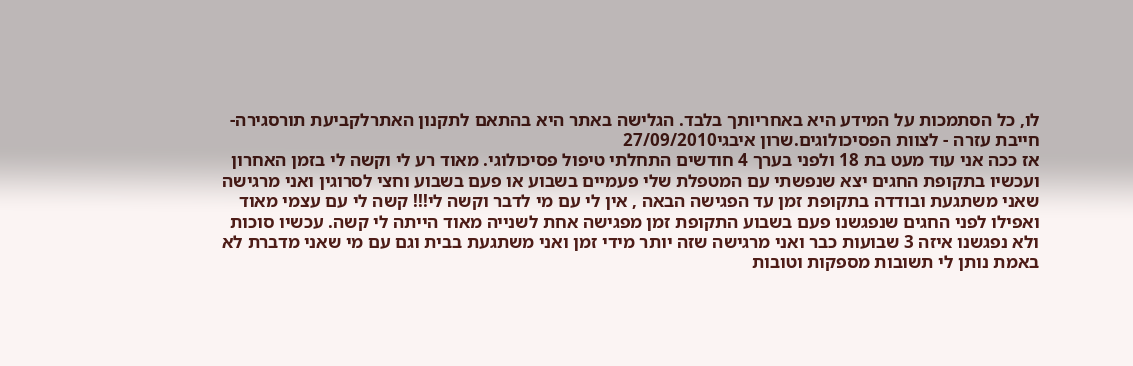לו, כל הסתמכות על המידע היא באחריותך בלבד. הגלישה באתר היא בהתאם לתקנון האתרלקביעת תורסגירה- חייבת עזרה - לצוות הפסיכולוגים.שרון איבגי27/09/2010
אז ככה אני עוד מעט בת 18 ולפני בערך 4 חודשים התחלתי טיפול פסיכולוגי. מאוד רע לי וקשה לי בזמן האחרון ועכשיו בתקופת החגים יצא שנפשתי עם המטפלת שלי פעמיים בשבוע או פעם בשבוע וחצי לסרוגין ואני מרגישה שאני משתגעת ובודדה בתקופת זמן עד הפגישה הבאה , אין לי עם מי לדבר וקשה לי!!! קשה לי עם עצמי מאוד ואפילו לפני החגים שנפגשנו פעם בשבוע התקופת זמן מפגישה אחת לשנייה מאוד הייתה לי קשה. עכשיו סוכות ולא נפגשנו איזה 3 שבועות כבר ואני מרגישה שזה יותר מידי זמן ואני משתגעת בבית וגם עם מי שאני מדברת לא באמת נותן לי תשובות מספקות וטובות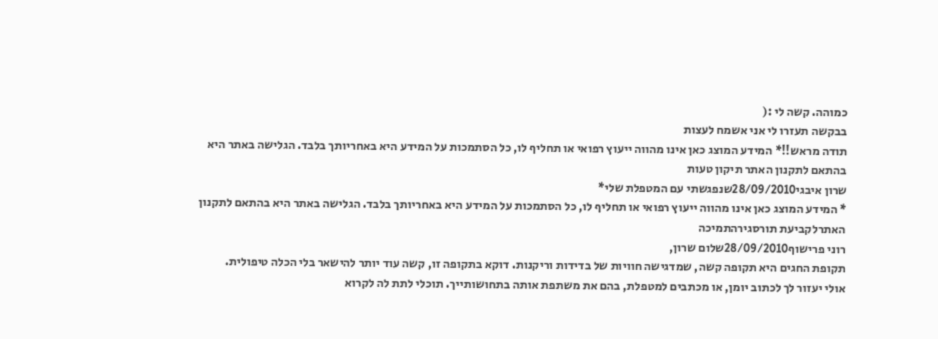כמוהה. קשה לי :(
בבקשה תעזרו לי אני אשמח לעצות
תודה מראש!!* המידע המוצג כאן אינו מהווה ייעוץ רפואי או תחליף לו, כל הסתמכות על המידע היא באחריותך בלבד. הגלישה באתר היא בהתאם לתקנון האתר תיקון טעות
שרון איבגי28/09/2010שנפגשתי עם המטפלת שלי*
* המידע המוצג כאן אינו מהווה ייעוץ רפואי או תחליף לו, כל הסתמכות על המידע היא באחריותך בלבד. הגלישה באתר היא בהתאם לתקנון האתרלקביעת תורסגירהתמיכה
רוני פרישוף28/09/2010שלום שרון,
תקופת החגים היא תקופה קשה, שמדגישה חוויות של בדידות וריקנות. דוקא בתקופה זו, קשה עוד יותר להישאר בלי הכלה טיפולית.
אולי יעזור לך לכתוב יומן, או מכתבים למטפלת, בהם את משתפת אותה בתחושותייך. תוכלי לתת לה לקרוא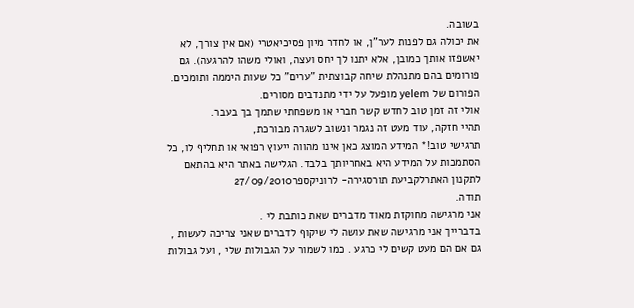בשובה.
את יכולה גם לפנות לער"ן, או לחדר מיון פסיכיאטרי (אם אין צורך, לא יאשפזו אותך כמובן, אלא יתנו לך יחס ועצה, ואולי משהו להרגעה). גם פורומים בהם מתנהלת שיחה קבוצתית "ערים" כל שעות היממה ותומכים. הפורום של yelem מופעל על ידי מתנדבים מסורים.
אולי זה זמן טוב לחדש קשר חברי או משפחתי שתמך בך בעבר.
תהיי חזקה, עוד מעט זה נגמר ונשוב לשגרה מבורכת,
תרגישי טוב!* המידע המוצג כאן אינו מהווה ייעוץ רפואי או תחליף לו, כל הסתמכות על המידע היא באחריותך בלבד. הגלישה באתר היא בהתאם לתקנון האתרלקביעת תורסגירה- לרוניקספר27/09/2010
תודה.
אני מרגישה מחוקזת מאוד מדברים שאת כותבת לי .
בדברייך אני מרגישה שאת עושה לי שיקוף לדברים שאני צריכה לעשות , גם אם הם מעט קשים לי כרגע . כמו לשמור על הגבולות שלי , ועל גבולות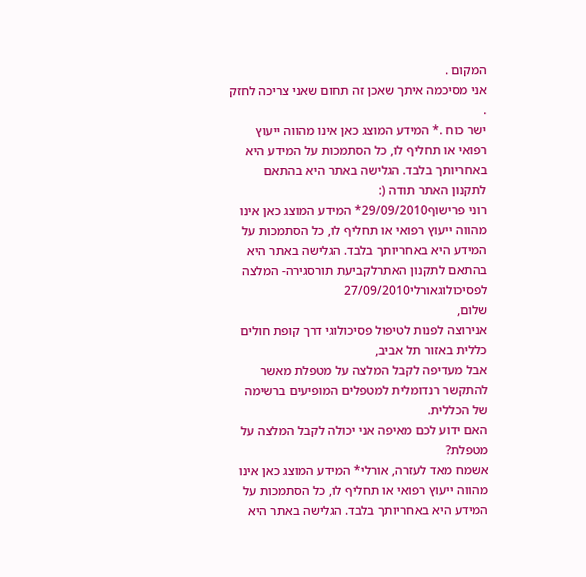המקום .
אני מסיכמה איתך שאכן זה תחום שאני צריכה לחזק .
ישר כוח .* המידע המוצג כאן אינו מהווה ייעוץ רפואי או תחליף לו, כל הסתמכות על המידע היא באחריותך בלבד. הגלישה באתר היא בהתאם לתקנון האתר תודה (:
רוני פרישוף29/09/2010* המידע המוצג כאן אינו מהווה ייעוץ רפואי או תחליף לו, כל הסתמכות על המידע היא באחריותך בלבד. הגלישה באתר היא בהתאם לתקנון האתרלקביעת תורסגירה- המלצה לפסיכולוגאורלי27/09/2010
שלום,
אנירוצה לפנות לטיפול פסיכולוגי דרך קופת חולים כללית באזור תל אביב,
אבל מעדיפה לקבל המלצה על מטפלת מאשר להתקשר רנדומלית למטפלים המופיעים ברשימה של הכללית.
האם ידוע לכם מאיפה אני יכולה לקבל המלצה על מטפלת?
אשמח מאד לעזרה, אורלי* המידע המוצג כאן אינו מהווה ייעוץ רפואי או תחליף לו, כל הסתמכות על המידע היא באחריותך בלבד. הגלישה באתר היא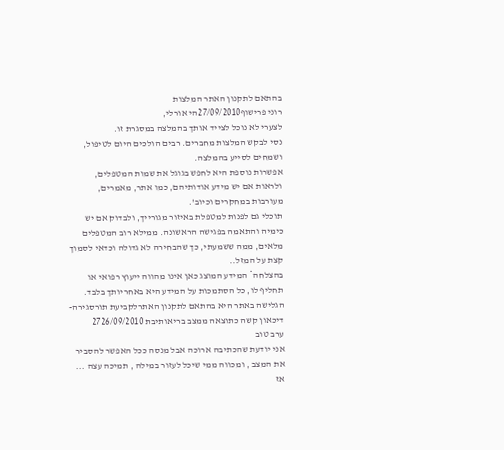בהתאם לתקנון האתר המלצות
רוני פרישוף27/09/2010הי אורלי,
לצערי לא נוכל לצייד אותך בהמלצה במסגרת זו.
נסי לבקש המלצות מחברים. רבים הולכים היום לטיפול, ושמחים לסייע בהמלצה.
אפשרות נוספת היא לחפש בגוגל את שמות המטפלים, ולראות אם יש מידע אודותיהם, כמו אתר, מאמרים, מעורבות במחקרים וכיוב'.
תוכלי גם לפנות למטפלת באיזור מגורייך, ולבדוק אם יש כימיה והתאמה בפגישה הראשונה. ממילא רוב המטפלים מלאים, ממה ששמעתי, כך שהבחירה לא גדולה וכדאי לסמוך קצת על המזל..
בהצלחה* המידע המוצג כאן אינו מהווה ייעוץ רפואי או תחליף לו, כל הסתמכות על המידע היא באחריותך בלבד. הגלישה באתר היא בהתאם לתקנון האתרלקביעת תורסגירה- דיכאון קשה כתוצאה ממצב בריאותיבת 2726/09/2010
ערב טוב
אני יודעת שהכתיבה ארוכה אבל מנסה ככל האפשר להסביר את המצב , ומכווה ממי שיכל לעזור במילה , תמיכה עצה ... אז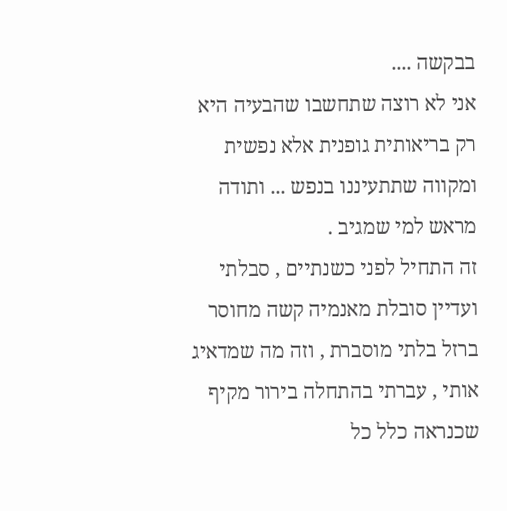בבקשה ....
אני לא רוצה שתחשבו שהבעיה היא רק בריאותית גופנית אלא נפשית ומקווה שתתעיננו בנפש ... ותודה מראש למי שמגיב .
זה התחיל לפני כשנתיים , סבלתי ועדיין סובלת מאנמיה קשה מחוסר ברזל בלתי מוסברת , וזה מה שמדאיג אותי , עברתי בהתחלה בירור מקיף שכנראה כלל כל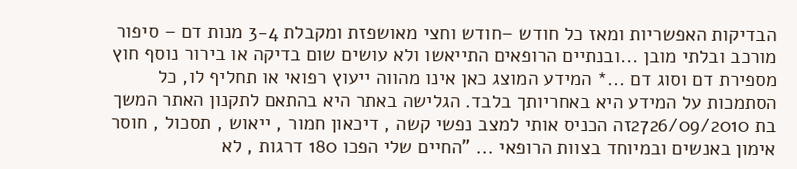הבדיקות האפשריות ומאז כל חודש –חודש וחצי מאושפזת ומקבלת 3-4 מנות דם – סיפור מורכב ובלתי מובן ...ובנתיים הרופאים התייאשו ולא עושים שום בדיקה או בירור נוסף חוץ מספירת דם וסוג דם ...* המידע המוצג כאן אינו מהווה ייעוץ רפואי או תחליף לו, כל הסתמכות על המידע היא באחריותך בלבד. הגלישה באתר היא בהתאם לתקנון האתר המשך
בת 2726/09/2010זה הכניס אותי למצב נפשי קשה , דיכאון חמור , ייאוש , תסכול , חוסר אימון באנשים ובמיוחד בצוות הרופאי ... "החיים שלי הפכו 180 דרגות , לא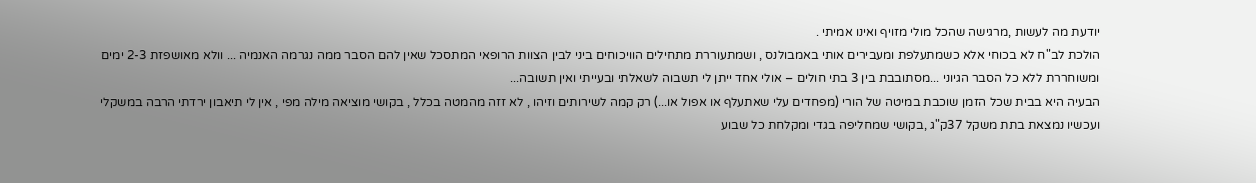יודעת מה לעשות ,מרגישה שהכל מולי מזויף ואינו אמיתי .
הולכת לב"ח לא בכוחי אלא כשמתעלפת ומעבירים אותי באמבולנס , ושמתעוררת מתחילים הוויכוחים ביני לבין הצוות הרופאי המתסכל שאין להם הסבר ממה נגרמה האנמיה ... וולא מאושפזת 2-3 ימים ומשוחררת ללא כל הסבר הגיוני ...מסתובבת בין 3 בתי חולים – אולי אחד ייתן לי תשבוה לשאלתי ובעייתי ואין תשובה...
הבעיה היא בבית שכל הזמן שוכבת במיטה של הורי (מפחדים עלי שאתעלף או אפול או...) רק קמה לשירותים וזיהו , לא זזה מהמטה בכלל , בקושי מוציאה מילה מפי , אין לי תיאבון ירדתי הרבה במשקלי ועכשיו נמצאת בתת משקל 37ק"ג ,בקושי שמחליפה בגדי ומקלחת כל שבוע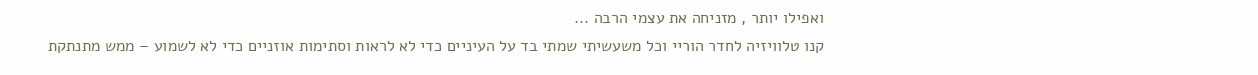ואפילו יותר , מזניחה את עצמי הרבה ...
קנו טלוויזיה לחדר הוריי וכל משעשיתי שמתי בד על העיניים כדי לא לראות וסתימות אוזניים כדי לא לשמוע – ממש מתנתקת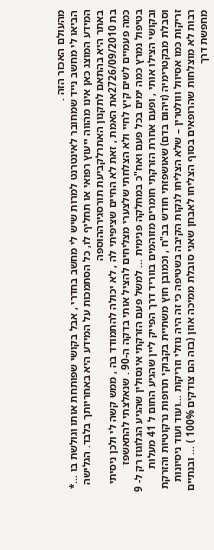מהעולם האכזר הזה .
הביאו לי מחשב נייד שמחובר לאינטרנט למרות שיש לי מחשב בחדרי , אבל בקושי שפותחת אותו וגולשת בו ...* המידע המוצג כאן אינו מהווה ייעוץ רפואי או תחליף לו, כל הסתמכות על המידע היא באחריותך בלבד. הגלישה באתר היא בהתאם לתקנון האתרלקביעת תורסגירההוספה
בת 2726/09/2010את האמת , זאת לא החיים שציפיתי לה , לא יכולה להתמודד בה , ממש קשה לי ולכן ניסיתי כמה פעמיים לשים קיץ לחיי ולא הצלחתי שלצערי מצליחים להציל אותי בדקה ה-90 . שנאלצתי להתאשפז בטיפול נמרץ כמה ימים בכל פעם ואח"כ במחלקה פנימית ... למשל פעם הזרקתי אינסולין שהגיע הגלוגוז רק ל- 9 ובקושי הצילו אותי , ופעם אחרת הזרקתי חומרים מזוהמים בווריד דרך הפייק ליין שהגיע החום ל 41 מעלות וסבלת מבקטרימיה (זיהום בדם) שאושפזתי חודש בב"ח , וכמובן חוץ משתיית בקבוקי תרופות נרקוטיות והזרקת זריקות כמו אסיוול ווולטרין – שלא הצליחו לנקות הקיבה בשטיפה כי זה היה נוזלי וזריקות ...ועוד ועוד ניסיונות רבות לא מוצלחות שהרופאים בסוף הצליחו לאבחן שאני סובלת ממיכה אוזן (בזה הם צודקים 100% ) ... ובנתיים מחפשת דרך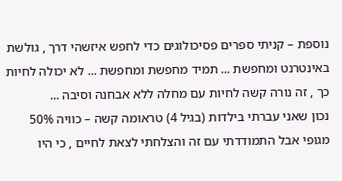נוספת – קניתי ספרים פסיכולוגים כדי לחפש איזשהי דרך , גולשת באינטרנט ומחפשת ... תמיד מחפשת ומחפשת ... לא יכולה לחיות כך , זה נורה קשה לחיות עם מחלה ללא אבחנה וסיבה ...
נכון שאני עברתי בילדות (בגיל 4) טראומה קשה – כוויה 50% מגופי אבל התמודדתי עם זה והצלחתי לצאת לחיים , כי היו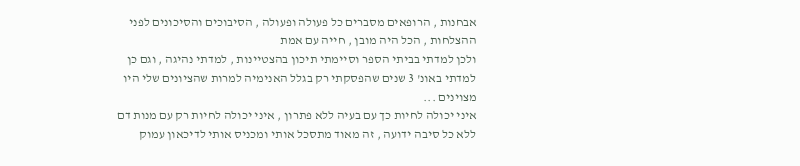אבחנות , הרופאים מסברים כל פעולה ופעולה , הסיבוכים והסיכונים לפני ההצלחות , הכל היה מובן , חייה עם אמת
ולכן למדתי בביתי הספר וסיימתי תיכון בהצטיינות , למדתי נהיגה , וגם כן למדתי באונ' 3 שנים שהפסקתי רק בגלל האנימיה למרות שהציונים שלי היו מצוינים ...
איני יכולה לחיות כך עם בעיה ללא פתרון , איני יכולה לחיות רק עם מנות דם ללא כל סיבה ידועה , זה מאוד מתסכל אותי ומכניס אותי לדיכאון עמוק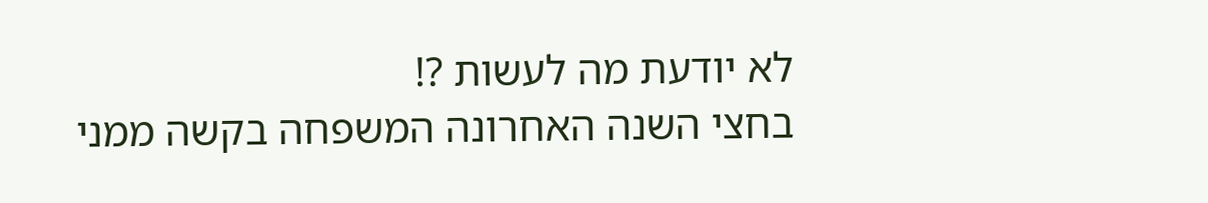לא יודעת מה לעשות ?!
בחצי השנה האחרונה המשפחה בקשה ממני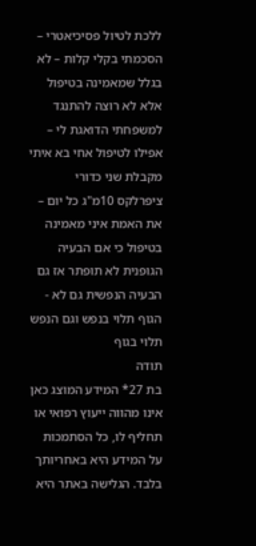ללכת לטיול פסיכיאטרי – הסכמתי בקלי קלות – לא בגלל שמאמינה בטיפול אלא לא רוצה להתנגד למשפחתי הדואגת לי – אפילו לטיפול אחי בא איתי מקבלת שני כדורי ציפרלקס 10מ"ג כל יום – את האמת איני מאמינה בטיפול כי אם הבעיה הגופנית לא תופתר אז גם הבעיה הנפשית גם לא - הגוף תלוי בנפש וגם הנפש תלוי בגוף
תודה
בת 27* המידע המוצג כאן אינו מהווה ייעוץ רפואי או תחליף לו, כל הסתמכות על המידע היא באחריותך בלבד. הגלישה באתר היא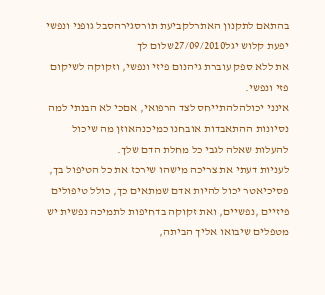בהתאם לתקנון האתרלקביעת תורסגירהסבל גופני ונפשי
יפעת קלוש יגל27/09/2010שלום לך
את ללא ספק עוברת גיהנום פיזי ונפשי, וזקוקה לשיקום פזי ונפשי.
אינני יכולהלהתייחס לצד הרפואי, אםכי לא הבנתי למה נסיונות ההתאבדות אובחנו כמיכנהאוזן מה שיכול להעלות שאלה לגבי כל מחלת הדם שלך.
לעניות דעתי את צריכה מישהו שירכז את כל הטיפול בך, פסיכיאטר יכול להיות אדם שמתאים כך, כולל טיפולים פיזיים ,נפשיים, ואת זקוקה בדחיפות לתמיכה נפשית יש מטפלים שיבואו אליך הביתה,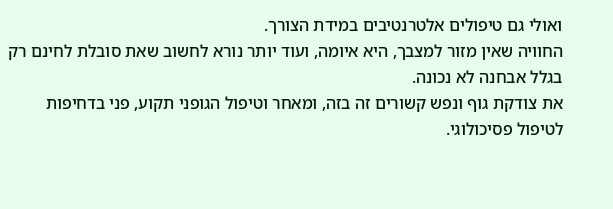ואולי גם טיפולים אלטרנטיבים במידת הצורך.
החוויה שאין מזור למצבך, היא איומה, ועוד יותר נורא לחשוב שאת סובלת לחינם רק בגלל אבחנה לא נכונה.
את צודקת גוף ונפש קשורים זה בזה, ומאחר וטיפול הגופני תקוע, פני בדחיפות לטיפול פסיכולוגי.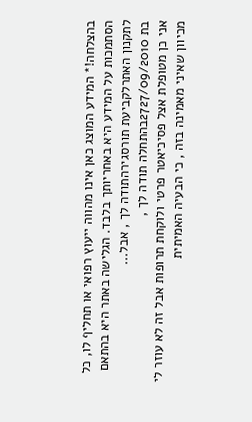בהצלחה!* המידע המוצג כאן אינו מהווה ייעוץ רפואי או תחליף לו, כל הסתמכות על המידע היא באחריותך בלבד. הגלישה באתר היא בהתאם לתקנון האתרלקביעת תורסגירהתודה לך , אבל...
בת 2727/09/2010בהתחלה תודה לך ,
אני כן מטופלת אצל פסיכיאטר פרטי ולוקחת תרופות אבל זה לא עוזר לי מכיוון שאיני מאמינה בזה , כי הבעיה האמיתית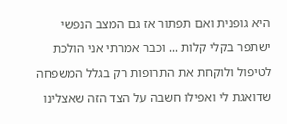היא גופנית ואם תפתור אז גם המצב הנפשי ישתפר בקלי קלות ... וכבר אמרתי אני הולכת לטיפול ולוקחת את התרופות רק בגלל המשפחה שדואגת לי ואפילו חשבה על הצד הזה שאצלינו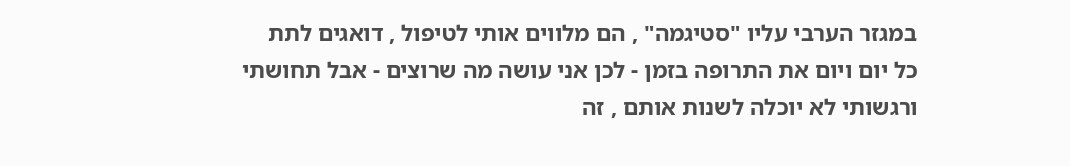במגזר הערבי עליו "סטיגמה" , הם מלווים אותי לטיפול , דואגים לתת כל יום ויום את התרופה בזמן - לכן אני עושה מה שרוצים - אבל תחושתי ורגשותי לא יוכלה לשנות אותם , זה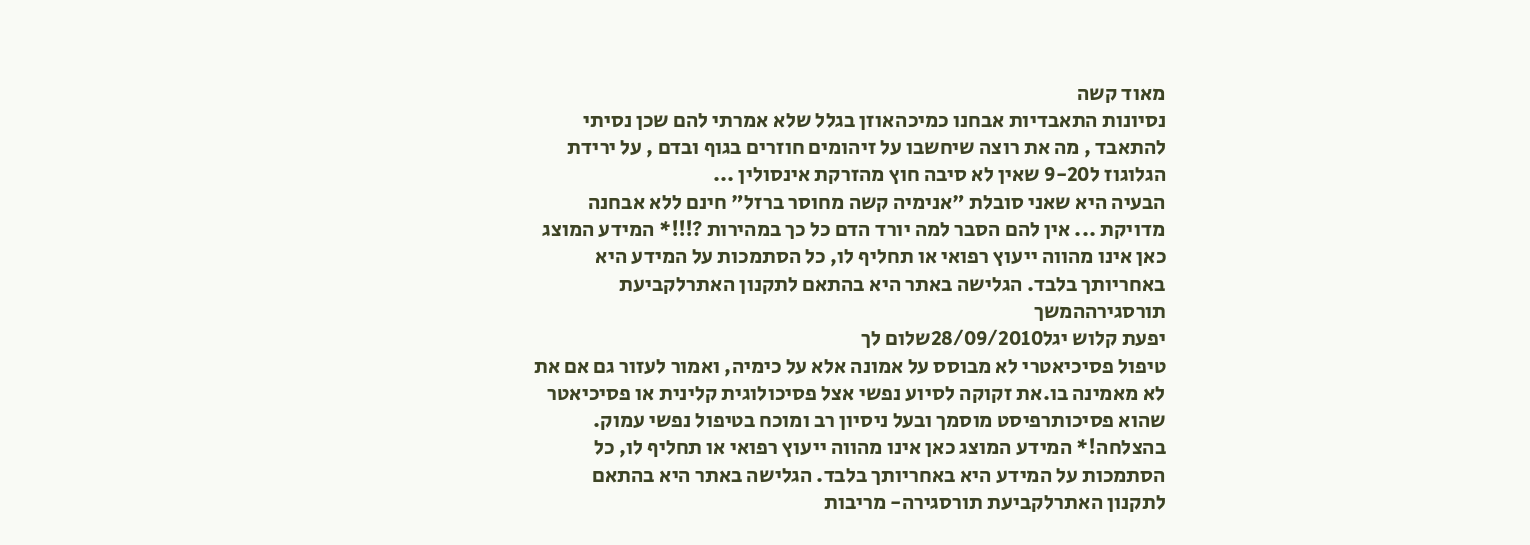מאוד קשה
נסיונות התאבדיות אבחנו כמיכהאוזן בגלל שלא אמרתי להם שכן נסיתי להתאבד , מה את רוצה שיחשבו על זיהומים חוזרים בגוף ובדם , על ירידת הגלוגוז ל9-20 שאין לא סיבה חוץ מהזרקת אינסולין ...
הבעיה היא שאני סובלת "אנימיה קשה מחוסר ברזל" חינם ללא אבחנה מדויקת ... אין להם הסבר למה יורד הדם כל כך במהירות ?!!!* המידע המוצג כאן אינו מהווה ייעוץ רפואי או תחליף לו, כל הסתמכות על המידע היא באחריותך בלבד. הגלישה באתר היא בהתאם לתקנון האתרלקביעת תורסגירההמשך
יפעת קלוש יגל28/09/2010שלום לך
טיפול פסיכיאטרי לא מבוסס על אמונה אלא על כימיה, ואמור לעזור גם אם את לא מאמינה בו.את זקוקה לסיוע נפשי אצל פסיכולוגית קלינית או פסיכיאטר שהוא פסיכותרפיסט מוסמך ובעל ניסיון רב ומוכח בטיפול נפשי עמוק.
בהצלחה!* המידע המוצג כאן אינו מהווה ייעוץ רפואי או תחליף לו, כל הסתמכות על המידע היא באחריותך בלבד. הגלישה באתר היא בהתאם לתקנון האתרלקביעת תורסגירה- מריבות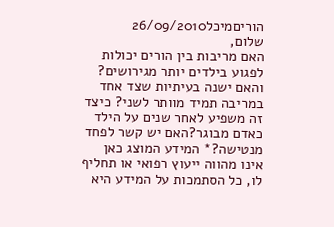הוריםמיכל26/09/2010
שלום,
האם מריבות בין הורים יכולות לפגוע בילדים יותר מגירושים? והאם ישנה בעיתיות שצד אחד במריבה תמיד מוותר לשני? כיצד זה משפיע לאחר שנים על הילד כאדם מבוגר?האם יש קשר לפחד מנטישה?* המידע המוצג כאן אינו מהווה ייעוץ רפואי או תחליף לו, כל הסתמכות על המידע היא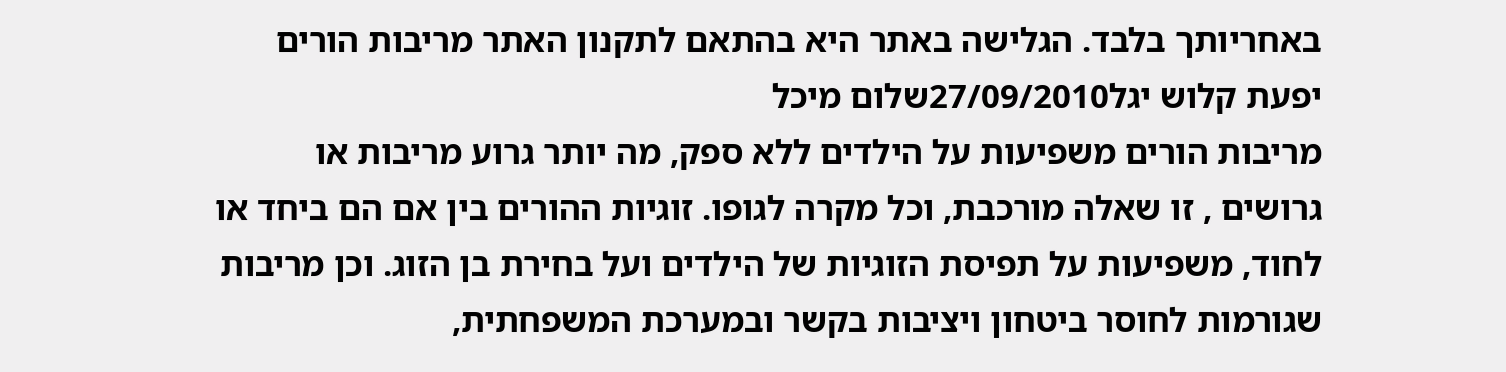באחריותך בלבד. הגלישה באתר היא בהתאם לתקנון האתר מריבות הורים
יפעת קלוש יגל27/09/2010שלום מיכל
מריבות הורים משפיעות על הילדים ללא ספק, מה יותר גרוע מריבות או גרושים , זו שאלה מורכבת, וכל מקרה לגופו. זוגיות ההורים בין אם הם ביחד או לחוד, משפיעות על תפיסת הזוגיות של הילדים ועל בחירת בן הזוג. וכן מריבות שגורמות לחוסר ביטחון ויציבות בקשר ובמערכת המשפחתית,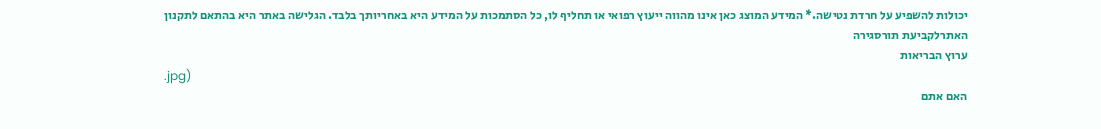יכולות להשפיע על חרדת נטישה.* המידע המוצג כאן אינו מהווה ייעוץ רפואי או תחליף לו, כל הסתמכות על המידע היא באחריותך בלבד. הגלישה באתר היא בהתאם לתקנון האתרלקביעת תורסגירה
ערוץ הבריאות
.jpg)
האם אתם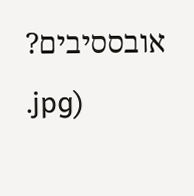אובססיבים?
.jpg)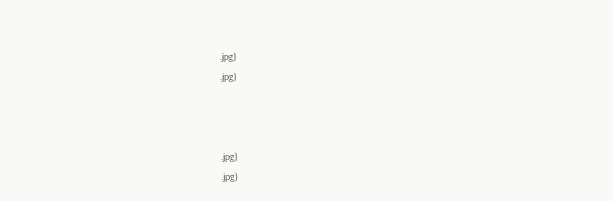.jpg)
.jpg)



.jpg)
.jpg)